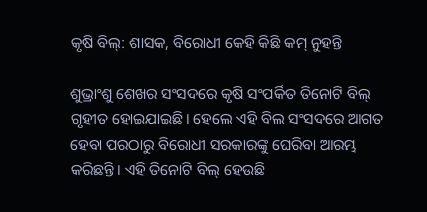କୃଷି ବିଲ୍: ଶାସକ, ବିରୋଧୀ କେହି କିଛି କମ୍ ନୁହନ୍ତି

ଶୁଭ୍ରାଂଶୁ ଶେଖର ସଂସଦରେ କୃଷି ସଂପର୍କିତ ତିନୋଟି ବିଲ୍ ଗୃହୀତ ହୋଇଯାଇଛି। ହେଲେ ଏହି ବିଲ ସଂସଦରେ ଆଗତ ହେବା ପରଠାରୁ ବିରୋଧୀ ସରକାରଙ୍କୁ ଘେରିବା ଆରମ୍ଭ କରିଛନ୍ତି। ଏହି ତିନୋଟି ବିଲ୍ ହେଉଛି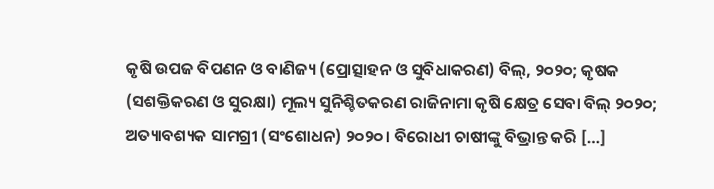କୃଷି ଉପଜ ବିପଣନ ଓ ବାଣିଜ୍ୟ (ପ୍ରୋତ୍ସାହନ ଓ ସୁବିଧାକରଣ) ବିଲ୍, ୨୦୨୦; କୃଷକ (ସଶକ୍ତିକରଣ ଓ ସୁରକ୍ଷା) ମୂଲ୍ୟ ସୁନିଶ୍ଚିତକରଣ ରାଜିନାମା କୃଷି କ୍ଷେତ୍ର ସେବା ବିଲ୍ ୨୦୨୦; ଅତ୍ୟାବଶ୍ୟକ ସାମଗ୍ରୀ (ସଂଶୋଧନ) ୨୦୨୦। ବିରୋଧୀ ଚାଷୀଙ୍କୁ ବିଭ୍ରାନ୍ତ କରି […]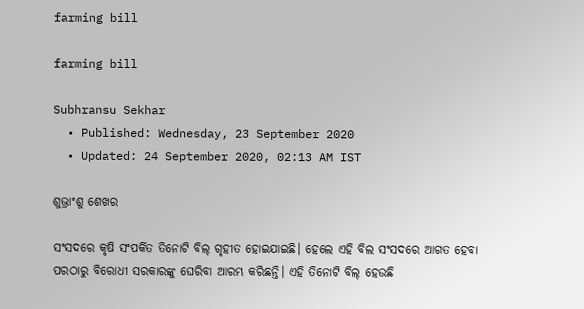farming bill

farming bill

Subhransu Sekhar
  • Published: Wednesday, 23 September 2020
  • Updated: 24 September 2020, 02:13 AM IST

ଶୁଭ୍ରାଂଶୁ ଶେଖର

ସଂସଦରେ କୃଷି ସଂପର୍କିତ ତିନୋଟି ବିଲ୍ ଗୃହୀତ ହୋଇଯାଇଛି। ହେଲେ ଏହି ବିଲ ସଂସଦରେ ଆଗତ ହେବା ପରଠାରୁ ବିରୋଧୀ ସରକାରଙ୍କୁ ଘେରିବା ଆରମ୍ଭ କରିଛନ୍ତି। ଏହି ତିନୋଟି ବିଲ୍ ହେଉଛି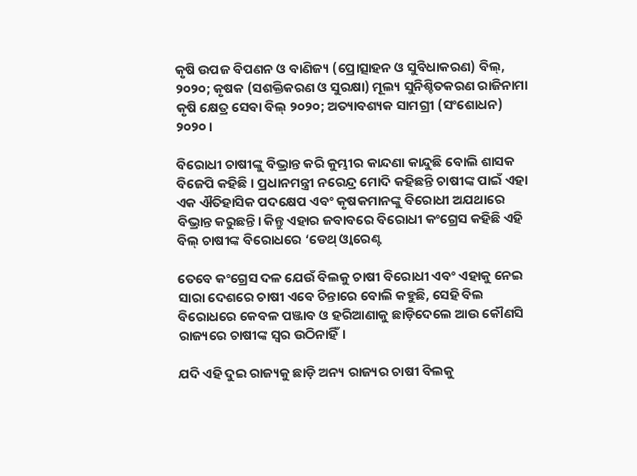କୃଷି ଉପଜ ବିପଣନ ଓ ବାଣିଜ୍ୟ (ପ୍ରୋତ୍ସାହନ ଓ ସୁବିଧାକରଣ) ବିଲ୍, ୨୦୨୦; କୃଷକ (ସଶକ୍ତିକରଣ ଓ ସୁରକ୍ଷା) ମୂଲ୍ୟ ସୁନିଶ୍ଚିତକରଣ ରାଜିନାମା କୃଷି କ୍ଷେତ୍ର ସେବା ବିଲ୍ ୨୦୨୦; ଅତ୍ୟାବଶ୍ୟକ ସାମଗ୍ରୀ (ସଂଶୋଧନ) ୨୦୨୦।

ବିରୋଧୀ ଚାଷୀଙ୍କୁ ବିଭ୍ରାନ୍ତ କରି କୁମ୍ଭୀର କାନ୍ଦଣା କାନ୍ଦୁଛି ବୋଲି ଶାସକ ବିଜେପି କହିଛି। ପ୍ରଧାନମନ୍ତ୍ରୀ ନରେନ୍ଦ୍ର ମୋଦି କହିଛନ୍ତି ଚାଷୀଙ୍କ ପାଇଁ ଏହା ଏକ ଐତିହାସିକ ପଦକ୍ଷେପ ଏବଂ କୃଷକମାନଙ୍କୁ ବିରୋଧୀ ଅଯଥାରେ ବିଭ୍ରାନ୍ତ କରୁଛନ୍ତି। କିନ୍ତୁ ଏହାର ଜବାବରେ ବିରୋଧୀ କଂଗ୍ରେସ କହିଛି ଏହି ବିଲ୍ ଚାଷୀଙ୍କ ବିରୋଧରେ ‘ଡେଥ୍ ଓ୍ୱାରେଣ୍ଟ

ତେବେ କଂଗ୍ରେସ ଦଳ ଯେଉଁ ବିଲକୁ ଚାଷୀ ବିରୋଧୀ ଏବଂ ଏହାକୁ ନେଇ ସାରା ଦେଶରେ ଚାଷୀ ଏବେ ଚିନ୍ତାରେ ବୋଲି କହୁଛି, ସେହି ବିଲ ବିରୋଧରେ କେବଳ ପଞ୍ଜାବ ଓ ହରିଆଣାକୁ ଛାଡ଼ିଦେଲେ ଆଉ କୌଣସି ରାଜ୍ୟରେ ଚାଷୀଙ୍କ ସ୍ୱର ଉଠିନାହିଁ।

ଯଦି ଏହି ଦୁଇ ରାଜ୍ୟକୁ ଛାଡ଼ି ଅନ୍ୟ ରାଜ୍ୟର ଚାଷୀ ବିଲକୁ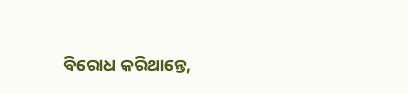ବିରୋଧ କରିଥାନ୍ତେ,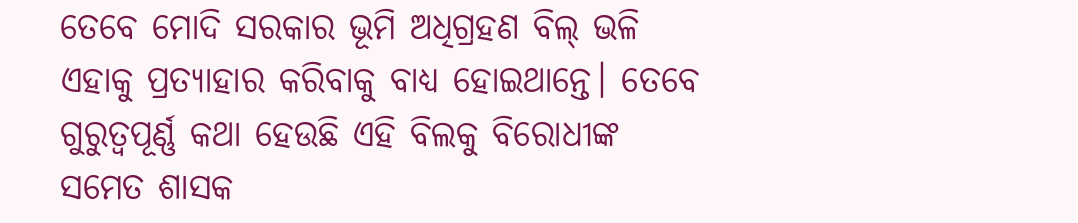ତେବେ ମୋଦି ସରକାର ଭୂମି ଅଧିଗ୍ରହଣ ବିଲ୍ ଭଳି ଏହାକୁ ପ୍ରତ୍ୟାହାର କରିବାକୁ ବାଧ୍ୟ ହୋଇଥାନ୍ତେ। ତେବେ ଗୁରୁତ୍ୱପୂର୍ଣ୍ଣ କଥା ହେଉଛି ଏହି ବିଲକୁ ବିରୋଧୀଙ୍କ ସମେତ ଶାସକ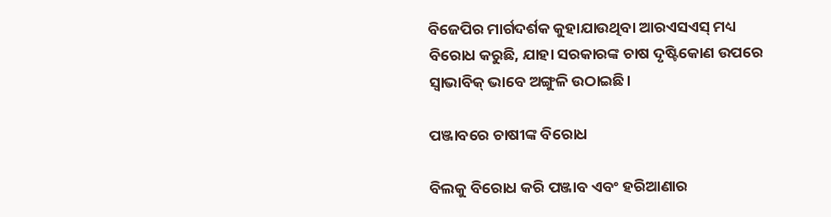ବିଜେପିର ମାର୍ଗଦର୍ଶକ କୁହାଯାଉଥିବା ଆରଏସଏସ୍ ମଧ୍ୟ ବିରୋଧ କରୁଛି, ଯାହା ସରକାରଙ୍କ ଚାଷ ଦୃଷ୍ଟିକୋଣ ଉପରେ ସ୍ୱାଭାବିକ୍ ଭାବେ ଅଙ୍ଗୁଳି ଉଠାଇଛି।

ପଞ୍ଜାବରେ ଚାଷୀଙ୍କ ବିରୋଧ

ବିଲକୁ ବିରୋଧ କରି ପଞ୍ଜାବ ଏବଂ ହରିଆଣାର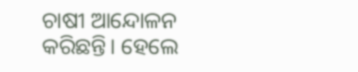ଚାଷୀ ଆନ୍ଦୋଳନ କରିଛନ୍ତି। ହେଲେ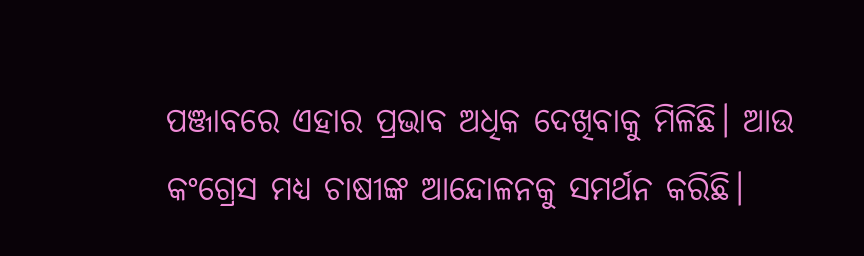ପଞ୍ଜାବରେ ଏହାର ପ୍ରଭାବ ଅଧିକ ଦେଖିବାକୁ ମିଳିଛି। ଆଉ କଂଗ୍ରେସ ମଧ୍ୟ ଚାଷୀଙ୍କ ଆନ୍ଦୋଳନକୁ ସମର୍ଥନ କରିଛି।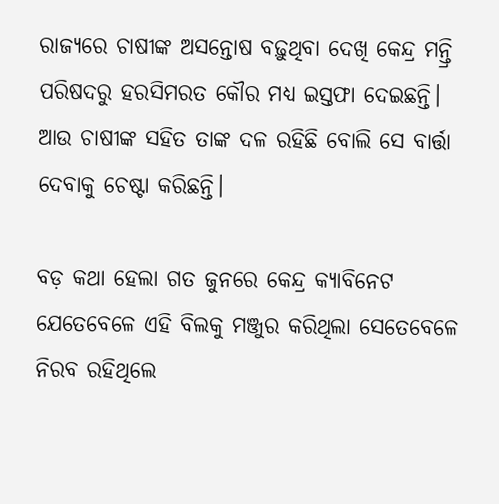ରାଜ୍ୟରେ ଚାଷୀଙ୍କ ଅସନ୍ତୋଷ ବଢ଼ୁଥିବା ଦେଖି କେନ୍ଦ୍ର ମନ୍ତ୍ରି ପରିଷଦରୁ ହରସିମରତ କୌର ମଧ୍ୟ ଇସ୍ତଫା ଦେଇଛନ୍ତି। ଆଉ ଚାଷୀଙ୍କ ସହିତ ତାଙ୍କ ଦଳ ରହିଛି ବୋଲି ସେ ବାର୍ତ୍ତା ଦେବାକୁ ଚେଷ୍ଟା କରିଛନ୍ତି।

ବଡ଼ କଥା ହେଲା ଗତ ଜୁନରେ କେନ୍ଦ୍ର କ୍ୟାବିନେଟ ଯେତେବେଳେ ଏହି ବିଲକୁ ମଞ୍ଜୁର କରିଥିଲା ସେତେବେଳେ ନିରବ ରହିଥିଲେ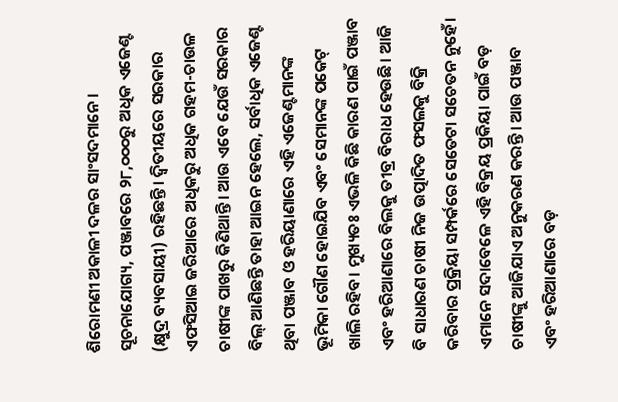ଶିରୋମଣୀ ଅକାଳୀ ଦଳର ସାଂସଦମାନେ। ସୂଚନାଯୋଗ୍ୟ, ପଞ୍ଜାବରେ ୨୮,୦୦୦ରୁ ଅଧିକ ଏଜେଣ୍ଟ (କ୍ଷୁଦ୍ର ବ୍ୟବସାୟୀ) ରହିଛନ୍ତି। ଦ୍ୱିତୀୟରେ ସରକାର ଏଫସିଆଇ ଜରିଆରେ ଅଧିକରୁ ଅଧିକ ଗହମ-ଚାଉଳ ଚାଷୀଙ୍କ ପାଖରୁ କିଣିଥାନ୍ତି। ଆଉ ଏବେ ଯେଉଁ ସରକାର ବିଲ୍ ଆଣିଛନ୍ତି ତାହା ଆଇନ ହେଲେ, ସର୍ବାଧିକ ଏଜେଣ୍ଟ ଥିବା ପଞ୍ଜାବ ଓ ହରିୟାଣାରେ ଏହି ଏଜେଣ୍ଟମାନଙ୍କ ଭୂମିକା ଗୌଣ ହୋଇଯିବ ଏବଂ ସେମାନଙ୍କ ପକେଟ୍ ଖାଲି ରହିବ। ମୁଖ୍ୟତଃ ଏଭଳି କିଛି କାରଣ ପାଇଁ ପଞ୍ଜାବ ଏବଂ ହରିଆଣାରେ ବିଲକୁ ତୀବ୍ର ବିରାଧ ହେଉଛି। ଆଜି ବି ସାଧାରଣ ଚାଷୀ ନିଜ ଉତ୍ପାଦିତ ଫସଲକୁ ବିକ୍ରି କରିବାର ପ୍ରକ୍ରିୟା ସମ୍ପର୍କରେ ସେତେଟା ସଚେତନ ନୁହେଁ। ଏମାନେ ସଦାବେଳେ ଏହି ବିକ୍ରୟ ପ୍ରକିୟା ପାଇଁ ବଡ଼ ଚାଷୀଙ୍କୁ ଆଜିଯାଏ ଅନୁକରଣ କରନ୍ତି। ଆଉ ପଞ୍ଜାବ ଏବଂ ହରିଆଣାରେ ବଡ଼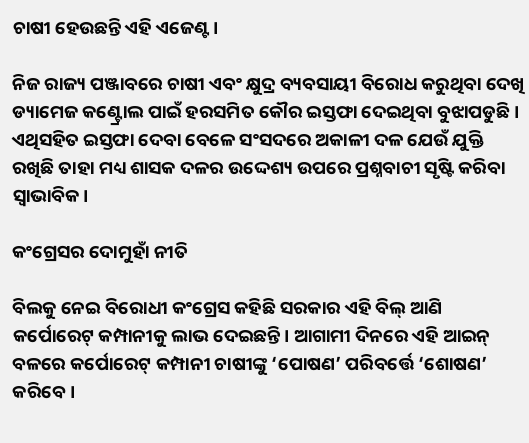ଚାଷୀ ହେଉଛନ୍ତି ଏହି ଏଜେଣ୍ଟ।

ନିଜ ରାଜ୍ୟ ପଞ୍ଜାବରେ ଚାଷୀ ଏବଂ କ୍ଷୁଦ୍ର ବ୍ୟବସାୟୀ ବିରୋଧ କରୁଥିବା ଦେଖି ଡ୍ୟାମେଜ କଣ୍ଟ୍ରୋଲ ପାଇଁ ହରସମିତ କୌର ଇସ୍ତଫା ଦେଇଥିବା ବୁଝାପଡୁଛି। ଏଥିସହିତ ଇସ୍ତଫା ଦେବା ବେଳେ ସଂସଦରେ ଅକାଳୀ ଦଳ ଯେଉଁ ଯୁକ୍ତି ରଖିଛି ତାହା ମଧ୍ୟ ଶାସକ ଦଳର ଉଦ୍ଦେଶ୍ୟ ଉପରେ ପ୍ରଶ୍ନବାଚୀ ସୃଷ୍ଟି କରିବା ସ୍ୱାଭାବିକ।

କଂଗ୍ରେସର ଦୋମୁହାଁ ନୀତି

ବିଲକୁ ନେଇ ବିରୋଧୀ କଂଗ୍ରେସ କହିଛି ସରକାର ଏହି ବିଲ୍ ଆଣି କର୍ପୋରେଟ୍ କମ୍ପାନୀକୁ ଲାଭ ଦେଇଛନ୍ତି। ଆଗାମୀ ଦିନରେ ଏହି ଆଇନ୍ ବଳରେ କର୍ପୋରେଟ୍ କମ୍ପାନୀ ଚାଷୀଙ୍କୁ ‘ପୋଷଣ’ ପରିବର୍ତ୍ତେ ‘ଶୋଷଣ’ କରିବେ।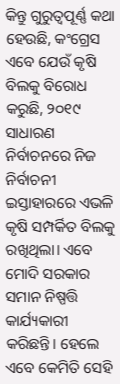କିନ୍ତୁ ଗୁରୁତ୍ୱପୂର୍ଣ୍ଣ କଥା ହେଉଛି, କଂଗ୍ରେସ ଏବେ ଯେଉଁ କୃଷି ବିଲକୁ ବିରୋଧ କରୁଛି, ୨୦୧୯ ସାଧାରଣ ନିର୍ବାଚନରେ ନିଜ ନିର୍ବାଚନୀ ଇସ୍ତାହାରରେ ଏଭଳି କୃଷି ସମ୍ପର୍କିତ ବିଲକୁ ରଖିଥିଲା। ଏବେ ମୋଦି ସରକାର ସମାନ ନିଷ୍ପତ୍ତି କାର୍ଯ୍ୟକାରୀ କରିଛନ୍ତି। ହେଲେ ଏବେ କେମିତି ସେହି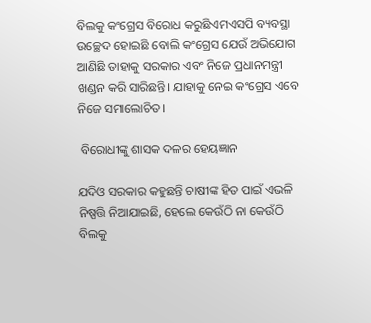ବିଲକୁ କଂଗ୍ରେସ ବିରୋଧ କରୁଛିଏମଏସପି ବ୍ୟବସ୍ଥା ଉଚ୍ଛେଦ ହୋଇଛି ବୋଲି କଂଗ୍ରେସ ଯେଉଁ ଅଭିଯୋଗ ଆଣିଛି ତାହାକୁ ସରକାର ଏବଂ ନିଜେ ପ୍ରଧାନମନ୍ତ୍ରୀ ଖଣ୍ଡନ କରି ସାରିଛନ୍ତି। ଯାହାକୁ ନେଇ କଂଗ୍ରେସ ଏବେ ନିଜେ ସମାଲୋଚିତ।

 ବିରୋଧୀଙ୍କୁ ଶାସକ ଦଳର ହେୟଜ୍ଞାନ

ଯଦିଓ ସରକାର କହୁଛନ୍ତି ଚାଷୀଙ୍କ ହିତ ପାଇଁ ଏଭଳି ନିଷ୍ପତ୍ତି ନିଆଯାଇଛି, ହେଲେ କେଉଁଠି ନା କେଉଁଠି ବିଲକୁ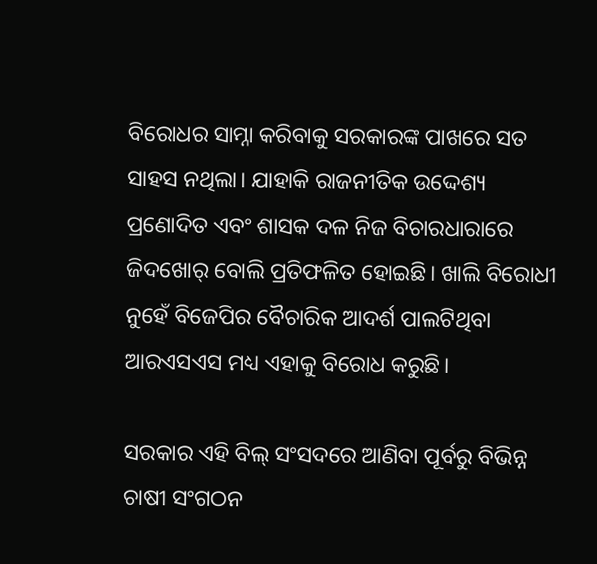ବିରୋଧର ସାମ୍ନା କରିବାକୁ ସରକାରଙ୍କ ପାଖରେ ସତ ସାହସ ନଥିଲା। ଯାହାକି ରାଜନୀତିକ ଉଦ୍ଦେଶ୍ୟ ପ୍ରଣୋଦିତ ଏବଂ ଶାସକ ଦଳ ନିଜ ବିଚାରଧାରାରେ ଜିଦଖୋର୍ ବୋଲି ପ୍ରତିଫଳିତ ହୋଇଛି। ଖାଲି ବିରୋଧୀ ନୁହେଁ ବିଜେପିର ବୈଚାରିକ ଆଦର୍ଶ ପାଲଟିଥିବା ଆରଏସଏସ ମଧ୍ୟ ଏହାକୁ ବିରୋଧ କରୁଛି।

ସରକାର ଏହି ବିଲ୍ ସଂସଦରେ ଆଣିବା ପୂର୍ବରୁ ବିଭିନ୍ନ ଚାଷୀ ସଂଗଠନ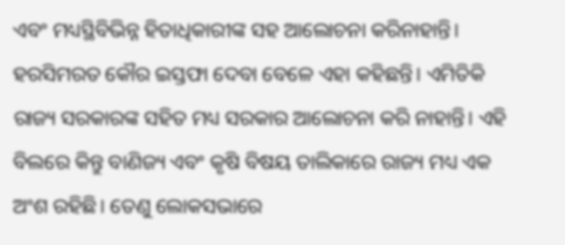ଏବଂ ମଧ୍ୟସ୍ଥିବିଭିନ୍ନ ହିତାଧିକାରୀଙ୍କ ସହ ଆଲୋଚନା କରିନାହାନ୍ତି। ହରସିମରତ କୌର ଇସ୍ତଫା ଦେବା ବେଳେ ଏହା କହିଛନ୍ତି। ଏମିତିକି ରାଜ୍ୟ ସରକାରଙ୍କ ସହିତ ମଧ୍ୟ ସରକାର ଆଲୋଚନା କରି ନାହାନ୍ତି। ଏହି ବିଲରେ କିନ୍ତୁ ବାଣିଜ୍ୟ ଏବଂ କୃଷି ବିଷୟ ତାଲିକାରେ ରାଜ୍ୟ ମଧ୍ୟ ଏକ ଅଂଶ ରହିଛି। ତେଣୁ ଲୋକସଭାରେ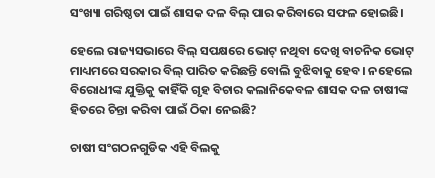ସଂଖ୍ୟା ଗରିଷ୍ଠତା ପାଇଁ ଶାସକ ଦଳ ବିଲ୍ ପାର କରିବାରେ ସଫଳ ହୋଇଛି।

ହେଲେ ରାଜ୍ୟସଭାରେ ବିଲ୍‌ ସପକ୍ଷରେ ଭୋଟ୍ ନଥିବା ଦେଖି ବାଚନିକ ଭୋଟ୍ ମାଧ୍ୟମରେ ସରକାର ବିଲ୍ ପାରିତ କରିଛନ୍ତି ବୋଲି ବୁଝିବାକୁ ହେବ। ନହେଲେ ବିରୋଧୀଙ୍କ ଯୁକ୍ତିକୁ କାହିଁକି ଗୃହ ବିଚାର କଲାନିକେବଳ ଶାସକ ଦଳ ଚାଷୀଙ୍କ ହିତରେ ଚିନ୍ତା କରିବା ପାଇଁ ଠିକା ନେଇଛି?

ଚାଷୀ ସଂଗଠନଗୁଡିକ ଏହି ବିଲକୁ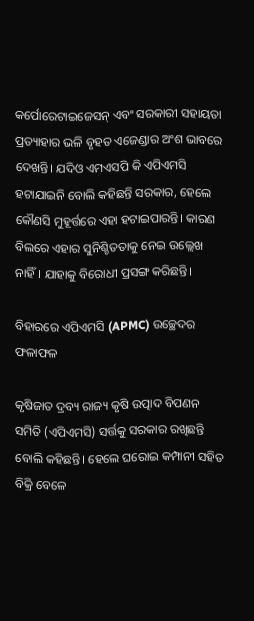କର୍ପୋରେଟାଇଜେସନ୍ ଏବଂ ସରକାରୀ ସହାୟତା ପ୍ରତ୍ୟାହାର ଭଳି ବୃହତ ଏଜେଣ୍ଡାର ଅଂଶ ଭାବରେ ଦେଖନ୍ତି। ଯଦିଓ ଏମଏସପି କି ଏପିଏମସି ହଟାଯାଇନି ବୋଲି କହିଛନ୍ତି ସରକାର, ହେଲେ କୌଣସି ମୁହୂର୍ତ୍ତରେ ଏହା ହଟାଇପାରନ୍ତି। କାରଣ ବିଲରେ ଏହାର ସୁନିଶ୍ଚିତତାକୁ ନେଇ ଉଲ୍ଲେଖ ନାହିଁ। ଯାହାକୁ ବିରୋଧୀ ପ୍ରସଙ୍ଗ କରିଛନ୍ତି।

ବିହାରରେ ଏପିଏମସି (APMC) ଉଚ୍ଛେଦର ଫଳାଫଳ

କୃଷିଜାତ ଦ୍ରବ୍ୟ ରାଜ୍ୟ କୃଷି ଉତ୍ପାଦ ବିପଣନ ସମିତି (ଏପିଏମସି) ସର୍ତ୍ତକୁ ସରକାର ରଖିଛନ୍ତି ବୋଲି କହିଛନ୍ତି। ହେଲେ ଘରୋଇ କମ୍ପାନୀ ସହିତ ବିକ୍ରି ବେଳେ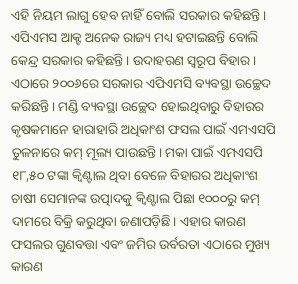ଏହି ନିୟମ ଲାଗୁ ହେବ ନାହିଁ ବୋଲି ସରକାର କହିଛନ୍ତି। ଏପିଏମସ ଆକ୍ଟ ଅନେକ ରାଜ୍ୟ ମଧ୍ୟ ହଟାଇଛନ୍ତି ବୋଲି କେନ୍ଦ୍ର ସରକାର କହିଛନ୍ତି। ଉଦାହରଣ ସ୍ୱରୂପ ବିହାର। ଏଠାରେ ୨୦୦୬ରେ ସରକାର ଏପିଏମସି ବ୍ୟବସ୍ଥା ଉଚ୍ଛେଦ କରିଛନ୍ତି। ମଣ୍ଡି ବ୍ୟବସ୍ଥା ଉଚ୍ଛେଦ ହୋଇଥିବାରୁ ବିହାରର କୃଷକମାନେ ହାରାହାରି ଅଧିକାଂଶ ଫସଲ ପାଇଁ ଏମଏସପି ତୁଳନାରେ କମ୍ ମୂଲ୍ୟ ପାଉଛନ୍ତି। ମକା ପାଇଁ ଏମଏସପି ୧୮,୫୦ ଟଙ୍କା କ୍ୱିଣ୍ଟାଲ ଥିବା ବେଳେ ବିହାରର ଅଧିକାଂଶ ଚାଷୀ ସେମାନଙ୍କ ଉତ୍ପାଦକୁ କ୍ୱିଣ୍ଟାଲ ପିଛା ୧୦୦୦ରୁ କମ୍ ଦାମରେ ବିକ୍ରି କରୁଥିବା ଜଣାପଡ଼ିଛି। ଏହାର କାରଣ ଫସଲର ଗୁଣବତ୍ତା ଏବଂ ଜମିର ଉର୍ବରତା ଏଠାରେ ମୁଖ୍ୟ କାରଣ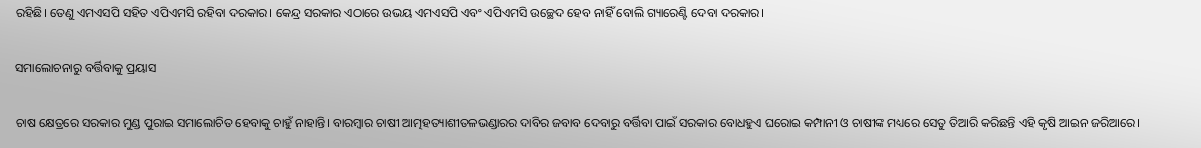ରହିଛି। ତେଣୁ ଏମଏସପି ସହିତ ଏପିଏମସି ରହିବା ଦରକାର। କେନ୍ଦ୍ର ସରକାର ଏଠାରେ ଉଭୟ ଏମଏସପି ଏବଂ ଏପିଏମସି ଉଚ୍ଛେଦ ହେବ ନାହିଁ ବୋଲି ଗ୍ୟାରେଣ୍ଟି ଦେବା ଦରକାର।

ସମାଲୋଚନାରୁ ବର୍ତ୍ତିବାକୁ ପ୍ରୟାସ

ଚାଷ କ୍ଷେତ୍ରରେ ସରକାର ମୁଣ୍ଡ ପୁରାଇ ସମାଲୋଚିତ ହେବାକୁ ଚାହୁଁ ନାହାନ୍ତି। ବାରମ୍ୱାର ଚାଷୀ ଆତ୍ମହତ୍ୟାଶୀତଳଭଣ୍ଡାରର ଦାବିର ଜବାବ ଦେବାରୁ ବର୍ତ୍ତିବା ପାଇଁ ସରକାର ବୋଧହୁଏ ଘରୋଇ କମ୍ପାନୀ ଓ ଚାଷୀଙ୍କ ମଧ୍ୟରେ ସେତୁ ତିଆରି କରିଛନ୍ତି ଏହି କୃଷି ଆଇନ ଜରିଆରେ।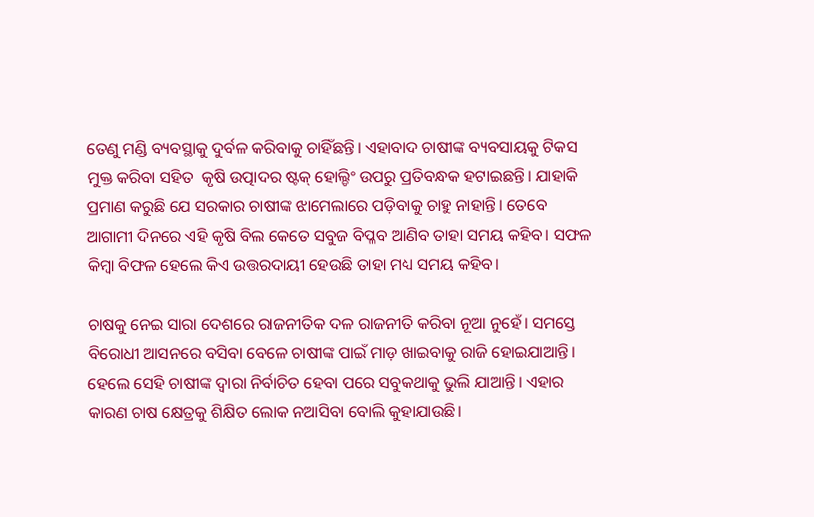ତେଣୁ ମଣ୍ଡି ବ୍ୟବସ୍ଥାକୁ ଦୁର୍ବଳ କରିବାକୁ ଚାହିଁଛନ୍ତି। ଏହାବାଦ ଚାଷୀଙ୍କ ବ୍ୟବସାୟକୁ ଟିକସ ମୁକ୍ତ କରିବା ସହିତ  କୃଷି ଉତ୍ପାଦର ଷ୍ଟକ୍ ହୋଲ୍ଡିଂ ଉପରୁ ପ୍ରତିବନ୍ଧକ ହଟାଇଛନ୍ତି। ଯାହାକି ପ୍ରମାଣ କରୁଛି ଯେ ସରକାର ଚାଷୀଙ୍କ ଝାମେଲାରେ ପଡ଼ିବାକୁ ଚାହୁ ନାହାନ୍ତି। ତେବେ ଆଗାମୀ ଦିନରେ ଏହି କୃଷି ବିଲ କେତେ ସବୁଜ ବିପ୍ଳବ ଆଣିବ ତାହା ସମୟ କହିବ। ସଫଳ କିମ୍ୱା ବିଫଳ ହେଲେ କିଏ ଉତ୍ତରଦାୟୀ ହେଉଛି ତାହା ମଧ୍ୟ ସମୟ କହିବ।

ଚାଷକୁ ନେଇ ସାରା ଦେଶରେ ରାଜନୀତିକ ଦଳ ରାଜନୀତି କରିବା ନୂଆ ନୁହେଁ। ସମସ୍ତେ ବିରୋଧୀ ଆସନରେ ବସିବା ବେଳେ ଚାଷୀଙ୍କ ପାଇଁ ମାଡ଼ ଖାଇବାକୁ ରାଜି ହୋଇଯାଆନ୍ତି। ହେଲେ ସେହି ଚାଷୀଙ୍କ ଦ୍ୱାରା ନିର୍ବାଚିତ ହେବା ପରେ ସବୁକଥାକୁ ଭୁଲି ଯାଆନ୍ତି। ଏହାର କାରଣ ଚାଷ କ୍ଷେତ୍ରକୁ ଶିକ୍ଷିତ ଲୋକ ନଆସିବା ବୋଲି କୁହାଯାଉଛି।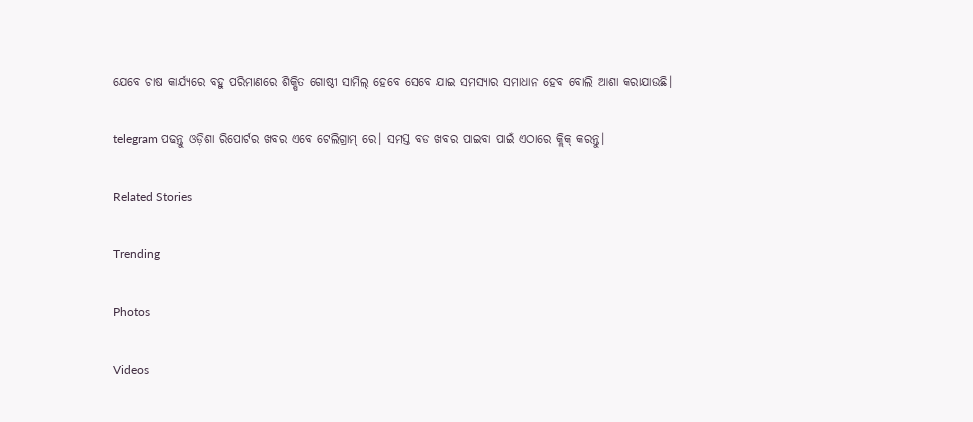ଯେବେ ଚାଷ କାର୍ଯ୍ୟରେ ବହୁ ପରିମାଣରେ ଶିକ୍ଷିତ ଗୋଷ୍ଠୀ ସାମିଲ୍ ହେବେ ସେବେ ଯାଇ ସମସ୍ୟାର ସମାଧାନ ହେବ ବୋଲି ଆଶା କରାଯାଉଛି।

telegram ପଢନ୍ତୁ ଓଡ଼ିଶା ରିପୋର୍ଟର ଖବର ଏବେ ଟେଲିଗ୍ରାମ୍ ରେ। ସମସ୍ତ ବଡ ଖବର ପାଇବା ପାଇଁ ଏଠାରେ କ୍ଲିକ୍ କରନ୍ତୁ।

Related Stories

Trending

Photos

Videos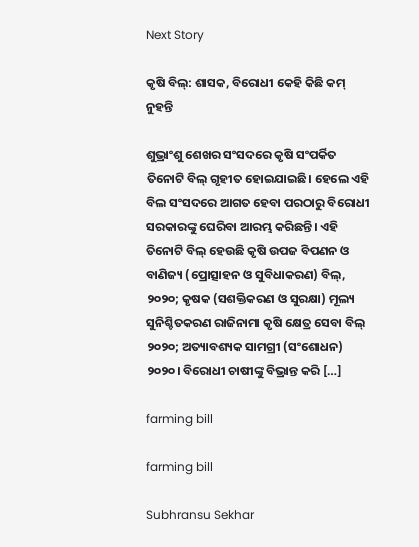Next Story

କୃଷି ବିଲ୍: ଶାସକ, ବିରୋଧୀ କେହି କିଛି କମ୍ ନୁହନ୍ତି

ଶୁଭ୍ରାଂଶୁ ଶେଖର ସଂସଦରେ କୃଷି ସଂପର୍କିତ ତିନୋଟି ବିଲ୍ ଗୃହୀତ ହୋଇଯାଇଛି। ହେଲେ ଏହି ବିଲ ସଂସଦରେ ଆଗତ ହେବା ପରଠାରୁ ବିରୋଧୀ ସରକାରଙ୍କୁ ଘେରିବା ଆରମ୍ଭ କରିଛନ୍ତି। ଏହି ତିନୋଟି ବିଲ୍ ହେଉଛି କୃଷି ଉପଜ ବିପଣନ ଓ ବାଣିଜ୍ୟ (ପ୍ରୋତ୍ସାହନ ଓ ସୁବିଧାକରଣ) ବିଲ୍, ୨୦୨୦; କୃଷକ (ସଶକ୍ତିକରଣ ଓ ସୁରକ୍ଷା) ମୂଲ୍ୟ ସୁନିଶ୍ଚିତକରଣ ରାଜିନାମା କୃଷି କ୍ଷେତ୍ର ସେବା ବିଲ୍ ୨୦୨୦; ଅତ୍ୟାବଶ୍ୟକ ସାମଗ୍ରୀ (ସଂଶୋଧନ) ୨୦୨୦। ବିରୋଧୀ ଚାଷୀଙ୍କୁ ବିଭ୍ରାନ୍ତ କରି […]

farming bill

farming bill

Subhransu Sekhar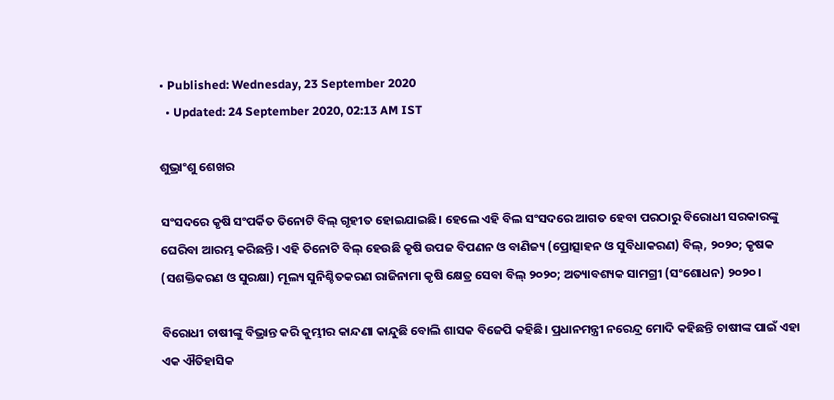• Published: Wednesday, 23 September 2020
  • Updated: 24 September 2020, 02:13 AM IST

ଶୁଭ୍ରାଂଶୁ ଶେଖର

ସଂସଦରେ କୃଷି ସଂପର୍କିତ ତିନୋଟି ବିଲ୍ ଗୃହୀତ ହୋଇଯାଇଛି। ହେଲେ ଏହି ବିଲ ସଂସଦରେ ଆଗତ ହେବା ପରଠାରୁ ବିରୋଧୀ ସରକାରଙ୍କୁ ଘେରିବା ଆରମ୍ଭ କରିଛନ୍ତି। ଏହି ତିନୋଟି ବିଲ୍ ହେଉଛି କୃଷି ଉପଜ ବିପଣନ ଓ ବାଣିଜ୍ୟ (ପ୍ରୋତ୍ସାହନ ଓ ସୁବିଧାକରଣ) ବିଲ୍, ୨୦୨୦; କୃଷକ (ସଶକ୍ତିକରଣ ଓ ସୁରକ୍ଷା) ମୂଲ୍ୟ ସୁନିଶ୍ଚିତକରଣ ରାଜିନାମା କୃଷି କ୍ଷେତ୍ର ସେବା ବିଲ୍ ୨୦୨୦; ଅତ୍ୟାବଶ୍ୟକ ସାମଗ୍ରୀ (ସଂଶୋଧନ) ୨୦୨୦।

ବିରୋଧୀ ଚାଷୀଙ୍କୁ ବିଭ୍ରାନ୍ତ କରି କୁମ୍ଭୀର କାନ୍ଦଣା କାନ୍ଦୁଛି ବୋଲି ଶାସକ ବିଜେପି କହିଛି। ପ୍ରଧାନମନ୍ତ୍ରୀ ନରେନ୍ଦ୍ର ମୋଦି କହିଛନ୍ତି ଚାଷୀଙ୍କ ପାଇଁ ଏହା ଏକ ଐତିହାସିକ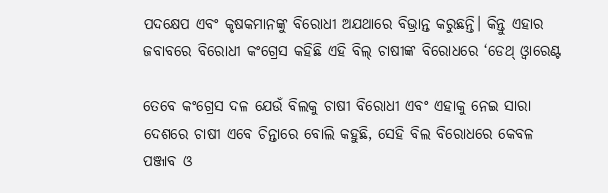ପଦକ୍ଷେପ ଏବଂ କୃଷକମାନଙ୍କୁ ବିରୋଧୀ ଅଯଥାରେ ବିଭ୍ରାନ୍ତ କରୁଛନ୍ତି। କିନ୍ତୁ ଏହାର ଜବାବରେ ବିରୋଧୀ କଂଗ୍ରେସ କହିଛି ଏହି ବିଲ୍ ଚାଷୀଙ୍କ ବିରୋଧରେ ‘ଡେଥ୍ ଓ୍ୱାରେଣ୍ଟ

ତେବେ କଂଗ୍ରେସ ଦଳ ଯେଉଁ ବିଲକୁ ଚାଷୀ ବିରୋଧୀ ଏବଂ ଏହାକୁ ନେଇ ସାରା ଦେଶରେ ଚାଷୀ ଏବେ ଚିନ୍ତାରେ ବୋଲି କହୁଛି, ସେହି ବିଲ ବିରୋଧରେ କେବଳ ପଞ୍ଜାବ ଓ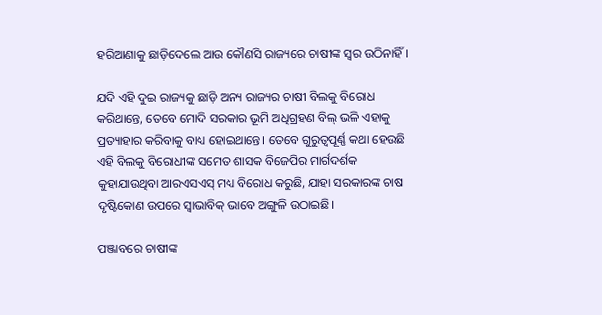ହରିଆଣାକୁ ଛାଡ଼ିଦେଲେ ଆଉ କୌଣସି ରାଜ୍ୟରେ ଚାଷୀଙ୍କ ସ୍ୱର ଉଠିନାହିଁ।

ଯଦି ଏହି ଦୁଇ ରାଜ୍ୟକୁ ଛାଡ଼ି ଅନ୍ୟ ରାଜ୍ୟର ଚାଷୀ ବିଲକୁ ବିରୋଧ କରିଥାନ୍ତେ, ତେବେ ମୋଦି ସରକାର ଭୂମି ଅଧିଗ୍ରହଣ ବିଲ୍ ଭଳି ଏହାକୁ ପ୍ରତ୍ୟାହାର କରିବାକୁ ବାଧ୍ୟ ହୋଇଥାନ୍ତେ। ତେବେ ଗୁରୁତ୍ୱପୂର୍ଣ୍ଣ କଥା ହେଉଛି ଏହି ବିଲକୁ ବିରୋଧୀଙ୍କ ସମେତ ଶାସକ ବିଜେପିର ମାର୍ଗଦର୍ଶକ କୁହାଯାଉଥିବା ଆରଏସଏସ୍ ମଧ୍ୟ ବିରୋଧ କରୁଛି, ଯାହା ସରକାରଙ୍କ ଚାଷ ଦୃଷ୍ଟିକୋଣ ଉପରେ ସ୍ୱାଭାବିକ୍ ଭାବେ ଅଙ୍ଗୁଳି ଉଠାଇଛି।

ପଞ୍ଜାବରେ ଚାଷୀଙ୍କ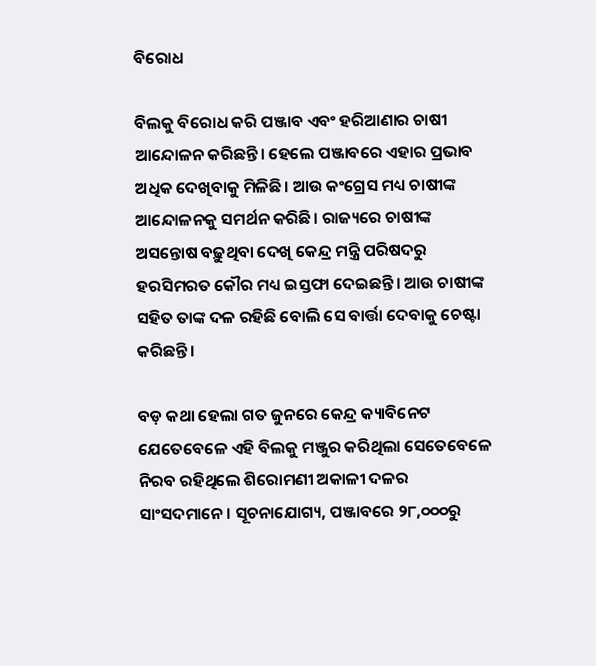ବିରୋଧ

ବିଲକୁ ବିରୋଧ କରି ପଞ୍ଜାବ ଏବଂ ହରିଆଣାର ଚାଷୀ ଆନ୍ଦୋଳନ କରିଛନ୍ତି। ହେଲେ ପଞ୍ଜାବରେ ଏହାର ପ୍ରଭାବ ଅଧିକ ଦେଖିବାକୁ ମିଳିଛି। ଆଉ କଂଗ୍ରେସ ମଧ୍ୟ ଚାଷୀଙ୍କ ଆନ୍ଦୋଳନକୁ ସମର୍ଥନ କରିଛି। ରାଜ୍ୟରେ ଚାଷୀଙ୍କ ଅସନ୍ତୋଷ ବଢ଼ୁଥିବା ଦେଖି କେନ୍ଦ୍ର ମନ୍ତ୍ରି ପରିଷଦରୁ ହରସିମରତ କୌର ମଧ୍ୟ ଇସ୍ତଫା ଦେଇଛନ୍ତି। ଆଉ ଚାଷୀଙ୍କ ସହିତ ତାଙ୍କ ଦଳ ରହିଛି ବୋଲି ସେ ବାର୍ତ୍ତା ଦେବାକୁ ଚେଷ୍ଟା କରିଛନ୍ତି।

ବଡ଼ କଥା ହେଲା ଗତ ଜୁନରେ କେନ୍ଦ୍ର କ୍ୟାବିନେଟ ଯେତେବେଳେ ଏହି ବିଲକୁ ମଞ୍ଜୁର କରିଥିଲା ସେତେବେଳେ ନିରବ ରହିଥିଲେ ଶିରୋମଣୀ ଅକାଳୀ ଦଳର ସାଂସଦମାନେ। ସୂଚନାଯୋଗ୍ୟ, ପଞ୍ଜାବରେ ୨୮,୦୦୦ରୁ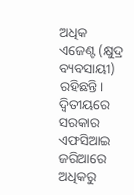ଅଧିକ ଏଜେଣ୍ଟ (କ୍ଷୁଦ୍ର ବ୍ୟବସାୟୀ) ରହିଛନ୍ତି। ଦ୍ୱିତୀୟରେ ସରକାର ଏଫସିଆଇ ଜରିଆରେ ଅଧିକରୁ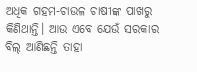ଅଧିକ ଗହମ-ଚାଉଳ ଚାଷୀଙ୍କ ପାଖରୁ କିଣିଥାନ୍ତି। ଆଉ ଏବେ ଯେଉଁ ସରକାର ବିଲ୍ ଆଣିଛନ୍ତି ତାହା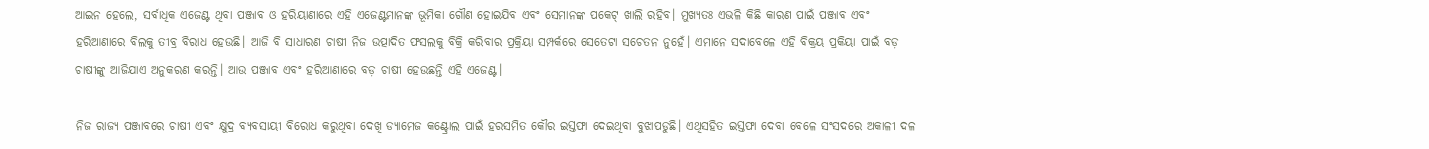ଆଇନ ହେଲେ, ସର୍ବାଧିକ ଏଜେଣ୍ଟ ଥିବା ପଞ୍ଜାବ ଓ ହରିୟାଣାରେ ଏହି ଏଜେଣ୍ଟମାନଙ୍କ ଭୂମିକା ଗୌଣ ହୋଇଯିବ ଏବଂ ସେମାନଙ୍କ ପକେଟ୍ ଖାଲି ରହିବ। ମୁଖ୍ୟତଃ ଏଭଳି କିଛି କାରଣ ପାଇଁ ପଞ୍ଜାବ ଏବଂ ହରିଆଣାରେ ବିଲକୁ ତୀବ୍ର ବିରାଧ ହେଉଛି। ଆଜି ବି ସାଧାରଣ ଚାଷୀ ନିଜ ଉତ୍ପାଦିତ ଫସଲକୁ ବିକ୍ରି କରିବାର ପ୍ରକ୍ରିୟା ସମ୍ପର୍କରେ ସେତେଟା ସଚେତନ ନୁହେଁ। ଏମାନେ ସଦାବେଳେ ଏହି ବିକ୍ରୟ ପ୍ରକିୟା ପାଇଁ ବଡ଼ ଚାଷୀଙ୍କୁ ଆଜିଯାଏ ଅନୁକରଣ କରନ୍ତି। ଆଉ ପଞ୍ଜାବ ଏବଂ ହରିଆଣାରେ ବଡ଼ ଚାଷୀ ହେଉଛନ୍ତି ଏହି ଏଜେଣ୍ଟ।

ନିଜ ରାଜ୍ୟ ପଞ୍ଜାବରେ ଚାଷୀ ଏବଂ କ୍ଷୁଦ୍ର ବ୍ୟବସାୟୀ ବିରୋଧ କରୁଥିବା ଦେଖି ଡ୍ୟାମେଜ କଣ୍ଟ୍ରୋଲ ପାଇଁ ହରସମିତ କୌର ଇସ୍ତଫା ଦେଇଥିବା ବୁଝାପଡୁଛି। ଏଥିସହିତ ଇସ୍ତଫା ଦେବା ବେଳେ ସଂସଦରେ ଅକାଳୀ ଦଳ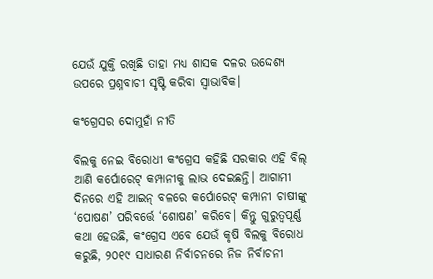ଯେଉଁ ଯୁକ୍ତି ରଖିଛି ତାହା ମଧ୍ୟ ଶାସକ ଦଳର ଉଦ୍ଦେଶ୍ୟ ଉପରେ ପ୍ରଶ୍ନବାଚୀ ସୃଷ୍ଟି କରିବା ସ୍ୱାଭାବିକ।

କଂଗ୍ରେସର ଦୋମୁହାଁ ନୀତି

ବିଲକୁ ନେଇ ବିରୋଧୀ କଂଗ୍ରେସ କହିଛି ସରକାର ଏହି ବିଲ୍ ଆଣି କର୍ପୋରେଟ୍ କମ୍ପାନୀକୁ ଲାଭ ଦେଇଛନ୍ତି। ଆଗାମୀ ଦିନରେ ଏହି ଆଇନ୍ ବଳରେ କର୍ପୋରେଟ୍ କମ୍ପାନୀ ଚାଷୀଙ୍କୁ ‘ପୋଷଣ’ ପରିବର୍ତ୍ତେ ‘ଶୋଷଣ’ କରିବେ। କିନ୍ତୁ ଗୁରୁତ୍ୱପୂର୍ଣ୍ଣ କଥା ହେଉଛି, କଂଗ୍ରେସ ଏବେ ଯେଉଁ କୃଷି ବିଲକୁ ବିରୋଧ କରୁଛି, ୨୦୧୯ ସାଧାରଣ ନିର୍ବାଚନରେ ନିଜ ନିର୍ବାଚନୀ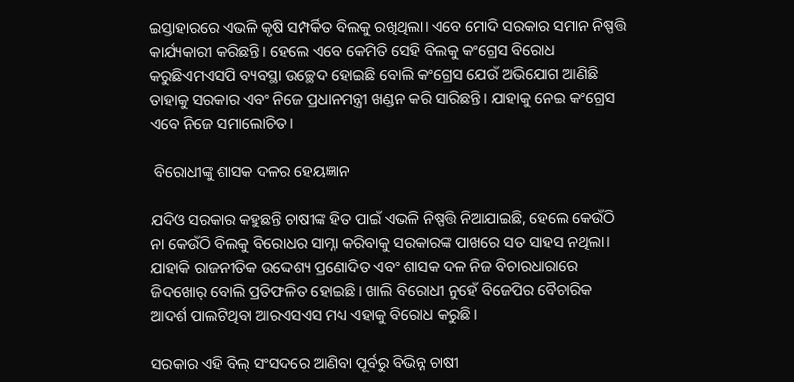ଇସ୍ତାହାରରେ ଏଭଳି କୃଷି ସମ୍ପର୍କିତ ବିଲକୁ ରଖିଥିଲା। ଏବେ ମୋଦି ସରକାର ସମାନ ନିଷ୍ପତ୍ତି କାର୍ଯ୍ୟକାରୀ କରିଛନ୍ତି। ହେଲେ ଏବେ କେମିତି ସେହି ବିଲକୁ କଂଗ୍ରେସ ବିରୋଧ କରୁଛିଏମଏସପି ବ୍ୟବସ୍ଥା ଉଚ୍ଛେଦ ହୋଇଛି ବୋଲି କଂଗ୍ରେସ ଯେଉଁ ଅଭିଯୋଗ ଆଣିଛି ତାହାକୁ ସରକାର ଏବଂ ନିଜେ ପ୍ରଧାନମନ୍ତ୍ରୀ ଖଣ୍ଡନ କରି ସାରିଛନ୍ତି। ଯାହାକୁ ନେଇ କଂଗ୍ରେସ ଏବେ ନିଜେ ସମାଲୋଚିତ।

 ବିରୋଧୀଙ୍କୁ ଶାସକ ଦଳର ହେୟଜ୍ଞାନ

ଯଦିଓ ସରକାର କହୁଛନ୍ତି ଚାଷୀଙ୍କ ହିତ ପାଇଁ ଏଭଳି ନିଷ୍ପତ୍ତି ନିଆଯାଇଛି, ହେଲେ କେଉଁଠି ନା କେଉଁଠି ବିଲକୁ ବିରୋଧର ସାମ୍ନା କରିବାକୁ ସରକାରଙ୍କ ପାଖରେ ସତ ସାହସ ନଥିଲା। ଯାହାକି ରାଜନୀତିକ ଉଦ୍ଦେଶ୍ୟ ପ୍ରଣୋଦିତ ଏବଂ ଶାସକ ଦଳ ନିଜ ବିଚାରଧାରାରେ ଜିଦଖୋର୍ ବୋଲି ପ୍ରତିଫଳିତ ହୋଇଛି। ଖାଲି ବିରୋଧୀ ନୁହେଁ ବିଜେପିର ବୈଚାରିକ ଆଦର୍ଶ ପାଲଟିଥିବା ଆରଏସଏସ ମଧ୍ୟ ଏହାକୁ ବିରୋଧ କରୁଛି।

ସରକାର ଏହି ବିଲ୍ ସଂସଦରେ ଆଣିବା ପୂର୍ବରୁ ବିଭିନ୍ନ ଚାଷୀ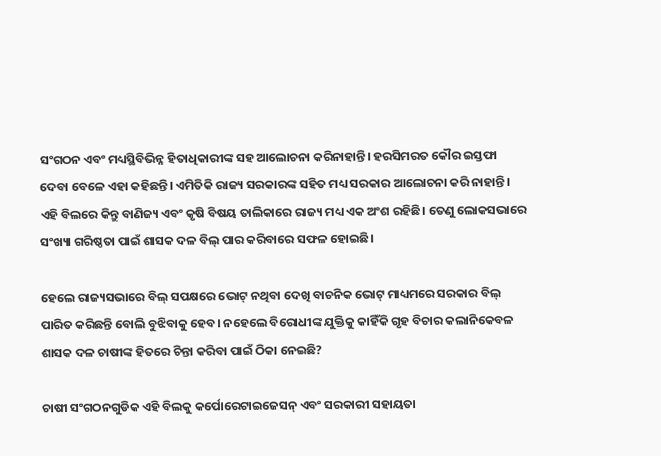ସଂଗଠନ ଏବଂ ମଧ୍ୟସ୍ଥିବିଭିନ୍ନ ହିତାଧିକାରୀଙ୍କ ସହ ଆଲୋଚନା କରିନାହାନ୍ତି। ହରସିମରତ କୌର ଇସ୍ତଫା ଦେବା ବେଳେ ଏହା କହିଛନ୍ତି। ଏମିତିକି ରାଜ୍ୟ ସରକାରଙ୍କ ସହିତ ମଧ୍ୟ ସରକାର ଆଲୋଚନା କରି ନାହାନ୍ତି। ଏହି ବିଲରେ କିନ୍ତୁ ବାଣିଜ୍ୟ ଏବଂ କୃଷି ବିଷୟ ତାଲିକାରେ ରାଜ୍ୟ ମଧ୍ୟ ଏକ ଅଂଶ ରହିଛି। ତେଣୁ ଲୋକସଭାରେ ସଂଖ୍ୟା ଗରିଷ୍ଠତା ପାଇଁ ଶାସକ ଦଳ ବିଲ୍ ପାର କରିବାରେ ସଫଳ ହୋଇଛି।

ହେଲେ ରାଜ୍ୟସଭାରେ ବିଲ୍‌ ସପକ୍ଷରେ ଭୋଟ୍ ନଥିବା ଦେଖି ବାଚନିକ ଭୋଟ୍ ମାଧ୍ୟମରେ ସରକାର ବିଲ୍ ପାରିତ କରିଛନ୍ତି ବୋଲି ବୁଝିବାକୁ ହେବ। ନହେଲେ ବିରୋଧୀଙ୍କ ଯୁକ୍ତିକୁ କାହିଁକି ଗୃହ ବିଚାର କଲାନିକେବଳ ଶାସକ ଦଳ ଚାଷୀଙ୍କ ହିତରେ ଚିନ୍ତା କରିବା ପାଇଁ ଠିକା ନେଇଛି?

ଚାଷୀ ସଂଗଠନଗୁଡିକ ଏହି ବିଲକୁ କର୍ପୋରେଟାଇଜେସନ୍ ଏବଂ ସରକାରୀ ସହାୟତା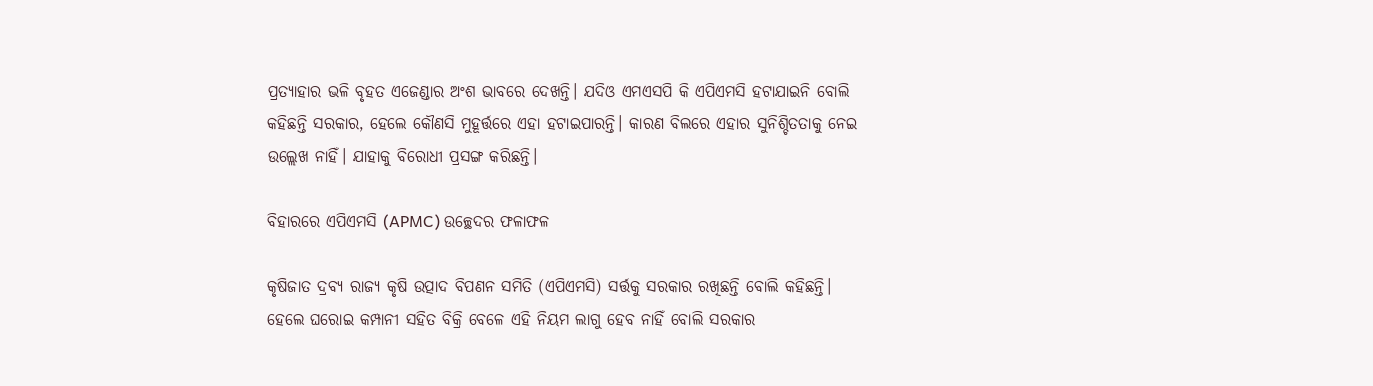ପ୍ରତ୍ୟାହାର ଭଳି ବୃହତ ଏଜେଣ୍ଡାର ଅଂଶ ଭାବରେ ଦେଖନ୍ତି। ଯଦିଓ ଏମଏସପି କି ଏପିଏମସି ହଟାଯାଇନି ବୋଲି କହିଛନ୍ତି ସରକାର, ହେଲେ କୌଣସି ମୁହୂର୍ତ୍ତରେ ଏହା ହଟାଇପାରନ୍ତି। କାରଣ ବିଲରେ ଏହାର ସୁନିଶ୍ଚିତତାକୁ ନେଇ ଉଲ୍ଲେଖ ନାହିଁ। ଯାହାକୁ ବିରୋଧୀ ପ୍ରସଙ୍ଗ କରିଛନ୍ତି।

ବିହାରରେ ଏପିଏମସି (APMC) ଉଚ୍ଛେଦର ଫଳାଫଳ

କୃଷିଜାତ ଦ୍ରବ୍ୟ ରାଜ୍ୟ କୃଷି ଉତ୍ପାଦ ବିପଣନ ସମିତି (ଏପିଏମସି) ସର୍ତ୍ତକୁ ସରକାର ରଖିଛନ୍ତି ବୋଲି କହିଛନ୍ତି। ହେଲେ ଘରୋଇ କମ୍ପାନୀ ସହିତ ବିକ୍ରି ବେଳେ ଏହି ନିୟମ ଲାଗୁ ହେବ ନାହିଁ ବୋଲି ସରକାର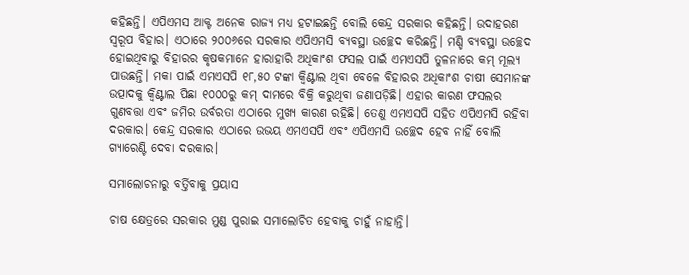କହିଛନ୍ତି। ଏପିଏମସ ଆକ୍ଟ ଅନେକ ରାଜ୍ୟ ମଧ୍ୟ ହଟାଇଛନ୍ତି ବୋଲି କେନ୍ଦ୍ର ସରକାର କହିଛନ୍ତି। ଉଦାହରଣ ସ୍ୱରୂପ ବିହାର। ଏଠାରେ ୨୦୦୬ରେ ସରକାର ଏପିଏମସି ବ୍ୟବସ୍ଥା ଉଚ୍ଛେଦ କରିଛନ୍ତି। ମଣ୍ଡି ବ୍ୟବସ୍ଥା ଉଚ୍ଛେଦ ହୋଇଥିବାରୁ ବିହାରର କୃଷକମାନେ ହାରାହାରି ଅଧିକାଂଶ ଫସଲ ପାଇଁ ଏମଏସପି ତୁଳନାରେ କମ୍ ମୂଲ୍ୟ ପାଉଛନ୍ତି। ମକା ପାଇଁ ଏମଏସପି ୧୮,୫୦ ଟଙ୍କା କ୍ୱିଣ୍ଟାଲ ଥିବା ବେଳେ ବିହାରର ଅଧିକାଂଶ ଚାଷୀ ସେମାନଙ୍କ ଉତ୍ପାଦକୁ କ୍ୱିଣ୍ଟାଲ ପିଛା ୧୦୦୦ରୁ କମ୍ ଦାମରେ ବିକ୍ରି କରୁଥିବା ଜଣାପଡ଼ିଛି। ଏହାର କାରଣ ଫସଲର ଗୁଣବତ୍ତା ଏବଂ ଜମିର ଉର୍ବରତା ଏଠାରେ ମୁଖ୍ୟ କାରଣ ରହିଛି। ତେଣୁ ଏମଏସପି ସହିତ ଏପିଏମସି ରହିବା ଦରକାର। କେନ୍ଦ୍ର ସରକାର ଏଠାରେ ଉଭୟ ଏମଏସପି ଏବଂ ଏପିଏମସି ଉଚ୍ଛେଦ ହେବ ନାହିଁ ବୋଲି ଗ୍ୟାରେଣ୍ଟି ଦେବା ଦରକାର।

ସମାଲୋଚନାରୁ ବର୍ତ୍ତିବାକୁ ପ୍ରୟାସ

ଚାଷ କ୍ଷେତ୍ରରେ ସରକାର ମୁଣ୍ଡ ପୁରାଇ ସମାଲୋଚିତ ହେବାକୁ ଚାହୁଁ ନାହାନ୍ତି।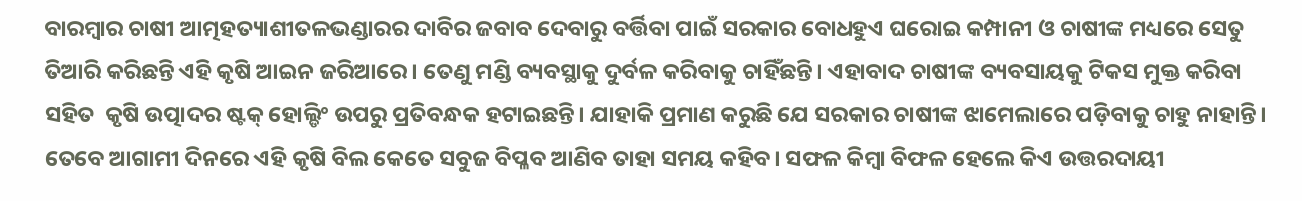ବାରମ୍ୱାର ଚାଷୀ ଆତ୍ମହତ୍ୟାଶୀତଳଭଣ୍ଡାରର ଦାବିର ଜବାବ ଦେବାରୁ ବର୍ତ୍ତିବା ପାଇଁ ସରକାର ବୋଧହୁଏ ଘରୋଇ କମ୍ପାନୀ ଓ ଚାଷୀଙ୍କ ମଧ୍ୟରେ ସେତୁ ତିଆରି କରିଛନ୍ତି ଏହି କୃଷି ଆଇନ ଜରିଆରେ। ତେଣୁ ମଣ୍ଡି ବ୍ୟବସ୍ଥାକୁ ଦୁର୍ବଳ କରିବାକୁ ଚାହିଁଛନ୍ତି। ଏହାବାଦ ଚାଷୀଙ୍କ ବ୍ୟବସାୟକୁ ଟିକସ ମୁକ୍ତ କରିବା ସହିତ  କୃଷି ଉତ୍ପାଦର ଷ୍ଟକ୍ ହୋଲ୍ଡିଂ ଉପରୁ ପ୍ରତିବନ୍ଧକ ହଟାଇଛନ୍ତି। ଯାହାକି ପ୍ରମାଣ କରୁଛି ଯେ ସରକାର ଚାଷୀଙ୍କ ଝାମେଲାରେ ପଡ଼ିବାକୁ ଚାହୁ ନାହାନ୍ତି। ତେବେ ଆଗାମୀ ଦିନରେ ଏହି କୃଷି ବିଲ କେତେ ସବୁଜ ବିପ୍ଳବ ଆଣିବ ତାହା ସମୟ କହିବ। ସଫଳ କିମ୍ୱା ବିଫଳ ହେଲେ କିଏ ଉତ୍ତରଦାୟୀ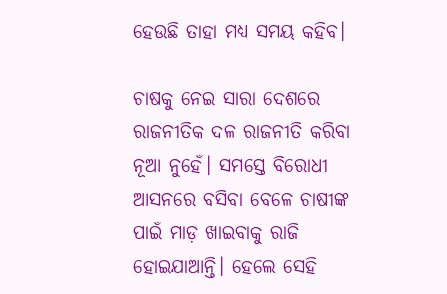ହେଉଛି ତାହା ମଧ୍ୟ ସମୟ କହିବ।

ଚାଷକୁ ନେଇ ସାରା ଦେଶରେ ରାଜନୀତିକ ଦଳ ରାଜନୀତି କରିବା ନୂଆ ନୁହେଁ। ସମସ୍ତେ ବିରୋଧୀ ଆସନରେ ବସିବା ବେଳେ ଚାଷୀଙ୍କ ପାଇଁ ମାଡ଼ ଖାଇବାକୁ ରାଜି ହୋଇଯାଆନ୍ତି। ହେଲେ ସେହି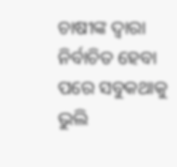ଚାଷୀଙ୍କ ଦ୍ୱାରା ନିର୍ବାଚିତ ହେବା ପରେ ସବୁକଥାକୁ ଭୁଲି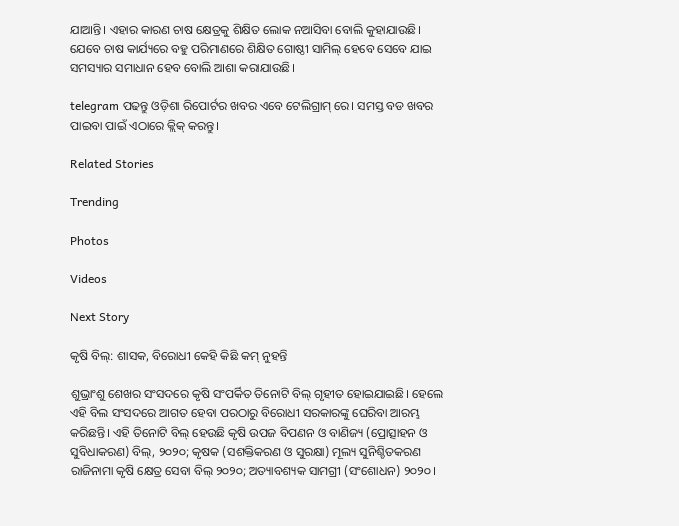ଯାଆନ୍ତି। ଏହାର କାରଣ ଚାଷ କ୍ଷେତ୍ରକୁ ଶିକ୍ଷିତ ଲୋକ ନଆସିବା ବୋଲି କୁହାଯାଉଛି। ଯେବେ ଚାଷ କାର୍ଯ୍ୟରେ ବହୁ ପରିମାଣରେ ଶିକ୍ଷିତ ଗୋଷ୍ଠୀ ସାମିଲ୍ ହେବେ ସେବେ ଯାଇ ସମସ୍ୟାର ସମାଧାନ ହେବ ବୋଲି ଆଶା କରାଯାଉଛି।

telegram ପଢନ୍ତୁ ଓଡ଼ିଶା ରିପୋର୍ଟର ଖବର ଏବେ ଟେଲିଗ୍ରାମ୍ ରେ। ସମସ୍ତ ବଡ ଖବର ପାଇବା ପାଇଁ ଏଠାରେ କ୍ଲିକ୍ କରନ୍ତୁ।

Related Stories

Trending

Photos

Videos

Next Story

କୃଷି ବିଲ୍: ଶାସକ, ବିରୋଧୀ କେହି କିଛି କମ୍ ନୁହନ୍ତି

ଶୁଭ୍ରାଂଶୁ ଶେଖର ସଂସଦରେ କୃଷି ସଂପର୍କିତ ତିନୋଟି ବିଲ୍ ଗୃହୀତ ହୋଇଯାଇଛି। ହେଲେ ଏହି ବିଲ ସଂସଦରେ ଆଗତ ହେବା ପରଠାରୁ ବିରୋଧୀ ସରକାରଙ୍କୁ ଘେରିବା ଆରମ୍ଭ କରିଛନ୍ତି। ଏହି ତିନୋଟି ବିଲ୍ ହେଉଛି କୃଷି ଉପଜ ବିପଣନ ଓ ବାଣିଜ୍ୟ (ପ୍ରୋତ୍ସାହନ ଓ ସୁବିଧାକରଣ) ବିଲ୍, ୨୦୨୦; କୃଷକ (ସଶକ୍ତିକରଣ ଓ ସୁରକ୍ଷା) ମୂଲ୍ୟ ସୁନିଶ୍ଚିତକରଣ ରାଜିନାମା କୃଷି କ୍ଷେତ୍ର ସେବା ବିଲ୍ ୨୦୨୦; ଅତ୍ୟାବଶ୍ୟକ ସାମଗ୍ରୀ (ସଂଶୋଧନ) ୨୦୨୦।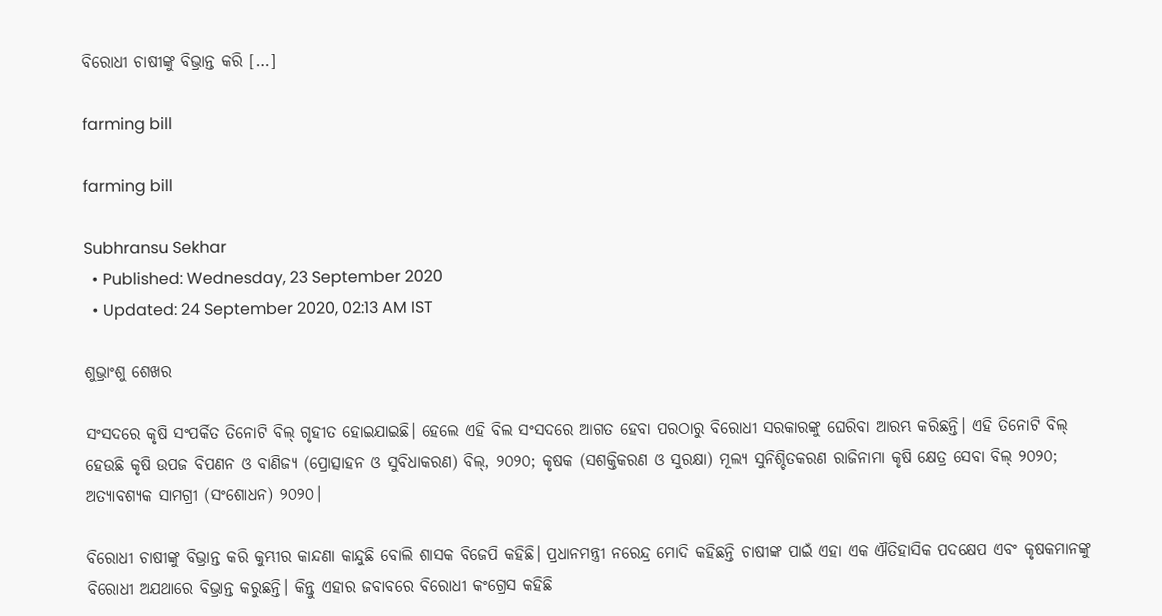ବିରୋଧୀ ଚାଷୀଙ୍କୁ ବିଭ୍ରାନ୍ତ କରି […]

farming bill

farming bill

Subhransu Sekhar
  • Published: Wednesday, 23 September 2020
  • Updated: 24 September 2020, 02:13 AM IST

ଶୁଭ୍ରାଂଶୁ ଶେଖର

ସଂସଦରେ କୃଷି ସଂପର୍କିତ ତିନୋଟି ବିଲ୍ ଗୃହୀତ ହୋଇଯାଇଛି। ହେଲେ ଏହି ବିଲ ସଂସଦରେ ଆଗତ ହେବା ପରଠାରୁ ବିରୋଧୀ ସରକାରଙ୍କୁ ଘେରିବା ଆରମ୍ଭ କରିଛନ୍ତି। ଏହି ତିନୋଟି ବିଲ୍ ହେଉଛି କୃଷି ଉପଜ ବିପଣନ ଓ ବାଣିଜ୍ୟ (ପ୍ରୋତ୍ସାହନ ଓ ସୁବିଧାକରଣ) ବିଲ୍, ୨୦୨୦; କୃଷକ (ସଶକ୍ତିକରଣ ଓ ସୁରକ୍ଷା) ମୂଲ୍ୟ ସୁନିଶ୍ଚିତକରଣ ରାଜିନାମା କୃଷି କ୍ଷେତ୍ର ସେବା ବିଲ୍ ୨୦୨୦; ଅତ୍ୟାବଶ୍ୟକ ସାମଗ୍ରୀ (ସଂଶୋଧନ) ୨୦୨୦।

ବିରୋଧୀ ଚାଷୀଙ୍କୁ ବିଭ୍ରାନ୍ତ କରି କୁମ୍ଭୀର କାନ୍ଦଣା କାନ୍ଦୁଛି ବୋଲି ଶାସକ ବିଜେପି କହିଛି। ପ୍ରଧାନମନ୍ତ୍ରୀ ନରେନ୍ଦ୍ର ମୋଦି କହିଛନ୍ତି ଚାଷୀଙ୍କ ପାଇଁ ଏହା ଏକ ଐତିହାସିକ ପଦକ୍ଷେପ ଏବଂ କୃଷକମାନଙ୍କୁ ବିରୋଧୀ ଅଯଥାରେ ବିଭ୍ରାନ୍ତ କରୁଛନ୍ତି। କିନ୍ତୁ ଏହାର ଜବାବରେ ବିରୋଧୀ କଂଗ୍ରେସ କହିଛି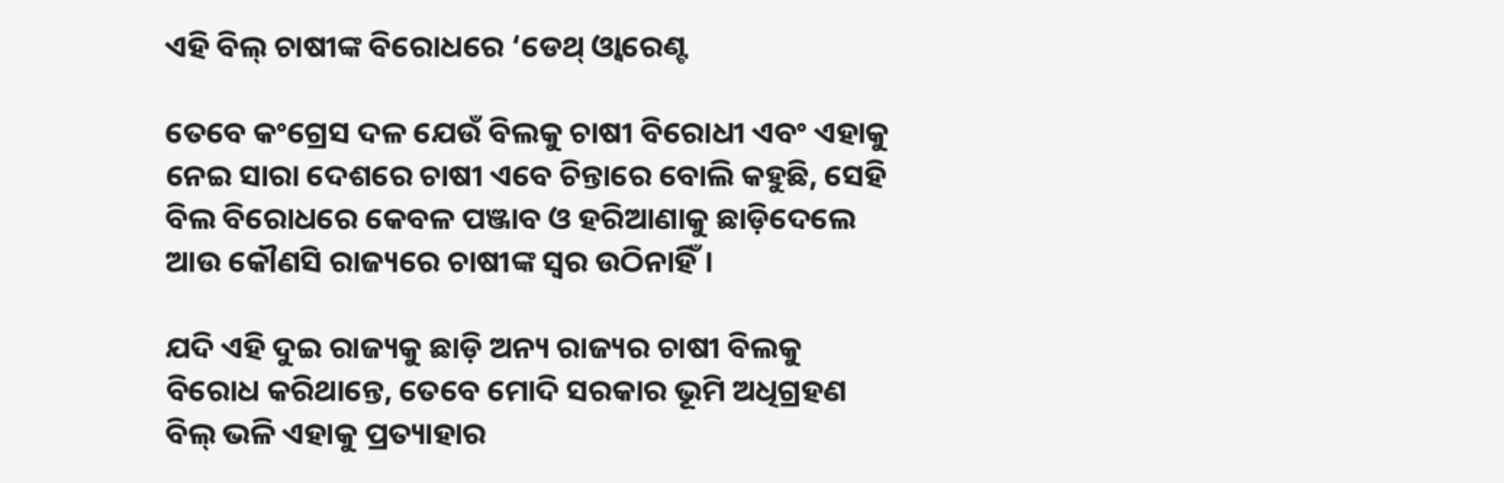ଏହି ବିଲ୍ ଚାଷୀଙ୍କ ବିରୋଧରେ ‘ଡେଥ୍ ଓ୍ୱାରେଣ୍ଟ

ତେବେ କଂଗ୍ରେସ ଦଳ ଯେଉଁ ବିଲକୁ ଚାଷୀ ବିରୋଧୀ ଏବଂ ଏହାକୁ ନେଇ ସାରା ଦେଶରେ ଚାଷୀ ଏବେ ଚିନ୍ତାରେ ବୋଲି କହୁଛି, ସେହି ବିଲ ବିରୋଧରେ କେବଳ ପଞ୍ଜାବ ଓ ହରିଆଣାକୁ ଛାଡ଼ିଦେଲେ ଆଉ କୌଣସି ରାଜ୍ୟରେ ଚାଷୀଙ୍କ ସ୍ୱର ଉଠିନାହିଁ।

ଯଦି ଏହି ଦୁଇ ରାଜ୍ୟକୁ ଛାଡ଼ି ଅନ୍ୟ ରାଜ୍ୟର ଚାଷୀ ବିଲକୁ ବିରୋଧ କରିଥାନ୍ତେ, ତେବେ ମୋଦି ସରକାର ଭୂମି ଅଧିଗ୍ରହଣ ବିଲ୍ ଭଳି ଏହାକୁ ପ୍ରତ୍ୟାହାର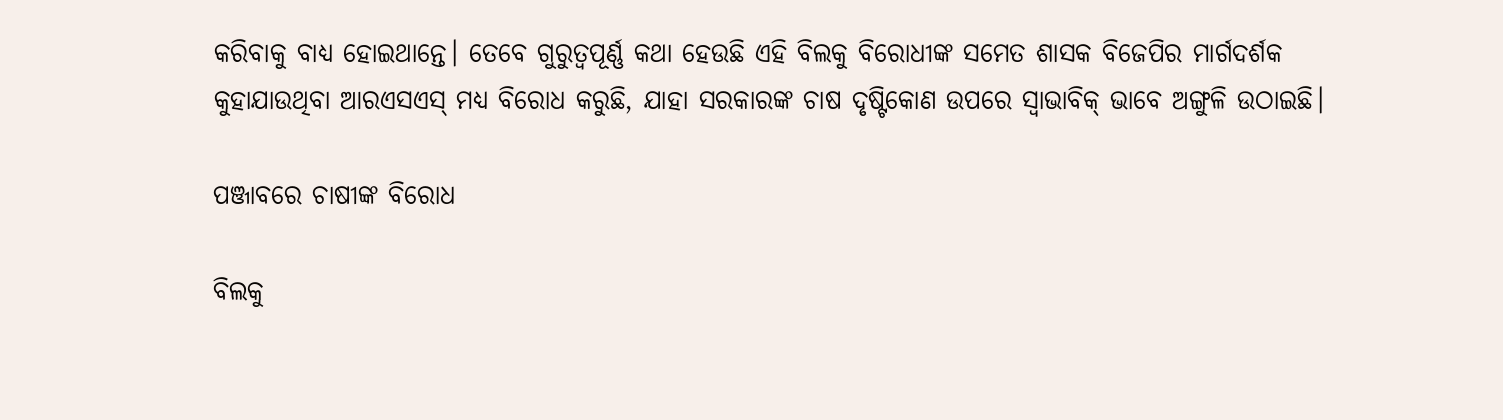କରିବାକୁ ବାଧ୍ୟ ହୋଇଥାନ୍ତେ। ତେବେ ଗୁରୁତ୍ୱପୂର୍ଣ୍ଣ କଥା ହେଉଛି ଏହି ବିଲକୁ ବିରୋଧୀଙ୍କ ସମେତ ଶାସକ ବିଜେପିର ମାର୍ଗଦର୍ଶକ କୁହାଯାଉଥିବା ଆରଏସଏସ୍ ମଧ୍ୟ ବିରୋଧ କରୁଛି, ଯାହା ସରକାରଙ୍କ ଚାଷ ଦୃଷ୍ଟିକୋଣ ଉପରେ ସ୍ୱାଭାବିକ୍ ଭାବେ ଅଙ୍ଗୁଳି ଉଠାଇଛି।

ପଞ୍ଜାବରେ ଚାଷୀଙ୍କ ବିରୋଧ

ବିଲକୁ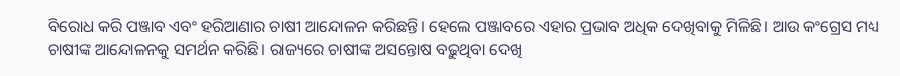ବିରୋଧ କରି ପଞ୍ଜାବ ଏବଂ ହରିଆଣାର ଚାଷୀ ଆନ୍ଦୋଳନ କରିଛନ୍ତି। ହେଲେ ପଞ୍ଜାବରେ ଏହାର ପ୍ରଭାବ ଅଧିକ ଦେଖିବାକୁ ମିଳିଛି। ଆଉ କଂଗ୍ରେସ ମଧ୍ୟ ଚାଷୀଙ୍କ ଆନ୍ଦୋଳନକୁ ସମର୍ଥନ କରିଛି। ରାଜ୍ୟରେ ଚାଷୀଙ୍କ ଅସନ୍ତୋଷ ବଢ଼ୁଥିବା ଦେଖି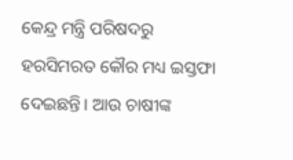କେନ୍ଦ୍ର ମନ୍ତ୍ରି ପରିଷଦରୁ ହରସିମରତ କୌର ମଧ୍ୟ ଇସ୍ତଫା ଦେଇଛନ୍ତି। ଆଉ ଚାଷୀଙ୍କ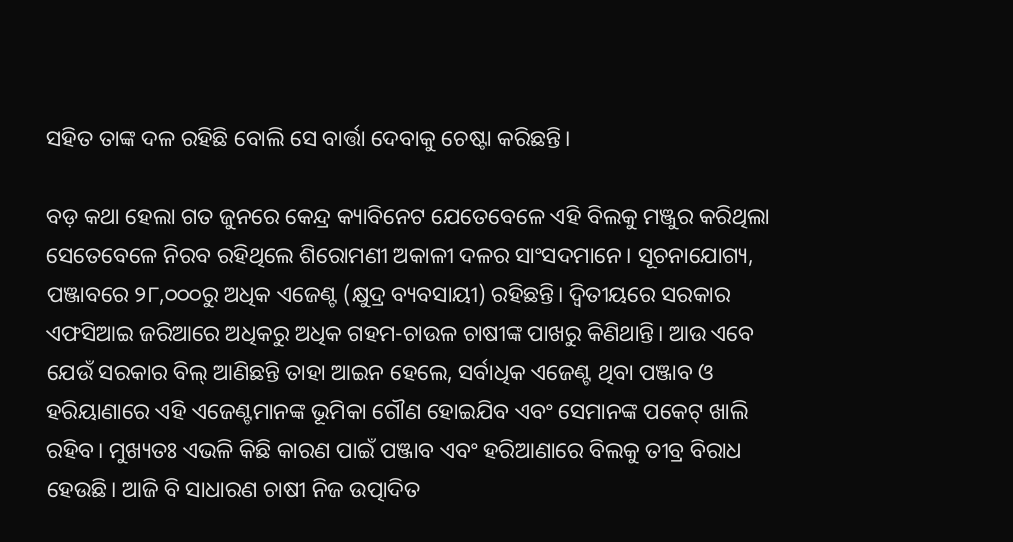ସହିତ ତାଙ୍କ ଦଳ ରହିଛି ବୋଲି ସେ ବାର୍ତ୍ତା ଦେବାକୁ ଚେଷ୍ଟା କରିଛନ୍ତି।

ବଡ଼ କଥା ହେଲା ଗତ ଜୁନରେ କେନ୍ଦ୍ର କ୍ୟାବିନେଟ ଯେତେବେଳେ ଏହି ବିଲକୁ ମଞ୍ଜୁର କରିଥିଲା ସେତେବେଳେ ନିରବ ରହିଥିଲେ ଶିରୋମଣୀ ଅକାଳୀ ଦଳର ସାଂସଦମାନେ। ସୂଚନାଯୋଗ୍ୟ, ପଞ୍ଜାବରେ ୨୮,୦୦୦ରୁ ଅଧିକ ଏଜେଣ୍ଟ (କ୍ଷୁଦ୍ର ବ୍ୟବସାୟୀ) ରହିଛନ୍ତି। ଦ୍ୱିତୀୟରେ ସରକାର ଏଫସିଆଇ ଜରିଆରେ ଅଧିକରୁ ଅଧିକ ଗହମ-ଚାଉଳ ଚାଷୀଙ୍କ ପାଖରୁ କିଣିଥାନ୍ତି। ଆଉ ଏବେ ଯେଉଁ ସରକାର ବିଲ୍ ଆଣିଛନ୍ତି ତାହା ଆଇନ ହେଲେ, ସର୍ବାଧିକ ଏଜେଣ୍ଟ ଥିବା ପଞ୍ଜାବ ଓ ହରିୟାଣାରେ ଏହି ଏଜେଣ୍ଟମାନଙ୍କ ଭୂମିକା ଗୌଣ ହୋଇଯିବ ଏବଂ ସେମାନଙ୍କ ପକେଟ୍ ଖାଲି ରହିବ। ମୁଖ୍ୟତଃ ଏଭଳି କିଛି କାରଣ ପାଇଁ ପଞ୍ଜାବ ଏବଂ ହରିଆଣାରେ ବିଲକୁ ତୀବ୍ର ବିରାଧ ହେଉଛି। ଆଜି ବି ସାଧାରଣ ଚାଷୀ ନିଜ ଉତ୍ପାଦିତ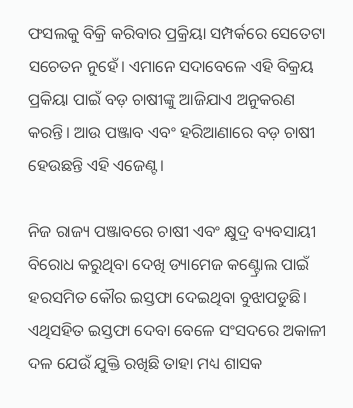ଫସଲକୁ ବିକ୍ରି କରିବାର ପ୍ରକ୍ରିୟା ସମ୍ପର୍କରେ ସେତେଟା ସଚେତନ ନୁହେଁ। ଏମାନେ ସଦାବେଳେ ଏହି ବିକ୍ରୟ ପ୍ରକିୟା ପାଇଁ ବଡ଼ ଚାଷୀଙ୍କୁ ଆଜିଯାଏ ଅନୁକରଣ କରନ୍ତି। ଆଉ ପଞ୍ଜାବ ଏବଂ ହରିଆଣାରେ ବଡ଼ ଚାଷୀ ହେଉଛନ୍ତି ଏହି ଏଜେଣ୍ଟ।

ନିଜ ରାଜ୍ୟ ପଞ୍ଜାବରେ ଚାଷୀ ଏବଂ କ୍ଷୁଦ୍ର ବ୍ୟବସାୟୀ ବିରୋଧ କରୁଥିବା ଦେଖି ଡ୍ୟାମେଜ କଣ୍ଟ୍ରୋଲ ପାଇଁ ହରସମିତ କୌର ଇସ୍ତଫା ଦେଇଥିବା ବୁଝାପଡୁଛି। ଏଥିସହିତ ଇସ୍ତଫା ଦେବା ବେଳେ ସଂସଦରେ ଅକାଳୀ ଦଳ ଯେଉଁ ଯୁକ୍ତି ରଖିଛି ତାହା ମଧ୍ୟ ଶାସକ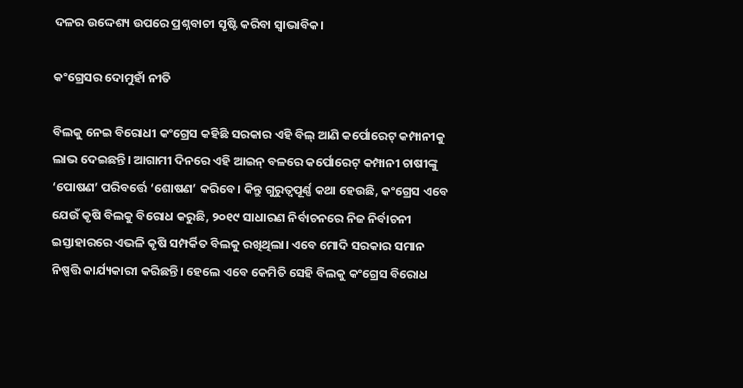ଦଳର ଉଦ୍ଦେଶ୍ୟ ଉପରେ ପ୍ରଶ୍ନବାଚୀ ସୃଷ୍ଟି କରିବା ସ୍ୱାଭାବିକ।

କଂଗ୍ରେସର ଦୋମୁହାଁ ନୀତି

ବିଲକୁ ନେଇ ବିରୋଧୀ କଂଗ୍ରେସ କହିଛି ସରକାର ଏହି ବିଲ୍ ଆଣି କର୍ପୋରେଟ୍ କମ୍ପାନୀକୁ ଲାଭ ଦେଇଛନ୍ତି। ଆଗାମୀ ଦିନରେ ଏହି ଆଇନ୍ ବଳରେ କର୍ପୋରେଟ୍ କମ୍ପାନୀ ଚାଷୀଙ୍କୁ ‘ପୋଷଣ’ ପରିବର୍ତ୍ତେ ‘ଶୋଷଣ’ କରିବେ। କିନ୍ତୁ ଗୁରୁତ୍ୱପୂର୍ଣ୍ଣ କଥା ହେଉଛି, କଂଗ୍ରେସ ଏବେ ଯେଉଁ କୃଷି ବିଲକୁ ବିରୋଧ କରୁଛି, ୨୦୧୯ ସାଧାରଣ ନିର୍ବାଚନରେ ନିଜ ନିର୍ବାଚନୀ ଇସ୍ତାହାରରେ ଏଭଳି କୃଷି ସମ୍ପର୍କିତ ବିଲକୁ ରଖିଥିଲା। ଏବେ ମୋଦି ସରକାର ସମାନ ନିଷ୍ପତ୍ତି କାର୍ଯ୍ୟକାରୀ କରିଛନ୍ତି। ହେଲେ ଏବେ କେମିତି ସେହି ବିଲକୁ କଂଗ୍ରେସ ବିରୋଧ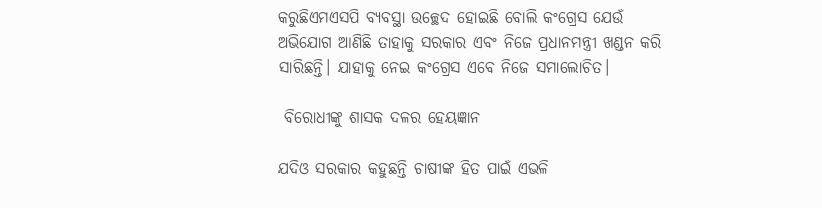କରୁଛିଏମଏସପି ବ୍ୟବସ୍ଥା ଉଚ୍ଛେଦ ହୋଇଛି ବୋଲି କଂଗ୍ରେସ ଯେଉଁ ଅଭିଯୋଗ ଆଣିଛି ତାହାକୁ ସରକାର ଏବଂ ନିଜେ ପ୍ରଧାନମନ୍ତ୍ରୀ ଖଣ୍ଡନ କରି ସାରିଛନ୍ତି। ଯାହାକୁ ନେଇ କଂଗ୍ରେସ ଏବେ ନିଜେ ସମାଲୋଚିତ।

 ବିରୋଧୀଙ୍କୁ ଶାସକ ଦଳର ହେୟଜ୍ଞାନ

ଯଦିଓ ସରକାର କହୁଛନ୍ତି ଚାଷୀଙ୍କ ହିତ ପାଇଁ ଏଭଳି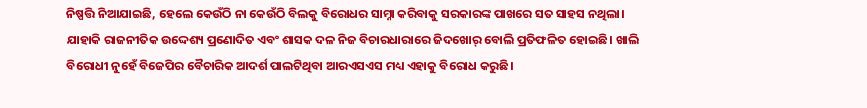ନିଷ୍ପତ୍ତି ନିଆଯାଇଛି, ହେଲେ କେଉଁଠି ନା କେଉଁଠି ବିଲକୁ ବିରୋଧର ସାମ୍ନା କରିବାକୁ ସରକାରଙ୍କ ପାଖରେ ସତ ସାହସ ନଥିଲା। ଯାହାକି ରାଜନୀତିକ ଉଦ୍ଦେଶ୍ୟ ପ୍ରଣୋଦିତ ଏବଂ ଶାସକ ଦଳ ନିଜ ବିଚାରଧାରାରେ ଜିଦଖୋର୍ ବୋଲି ପ୍ରତିଫଳିତ ହୋଇଛି। ଖାଲି ବିରୋଧୀ ନୁହେଁ ବିଜେପିର ବୈଚାରିକ ଆଦର୍ଶ ପାଲଟିଥିବା ଆରଏସଏସ ମଧ୍ୟ ଏହାକୁ ବିରୋଧ କରୁଛି।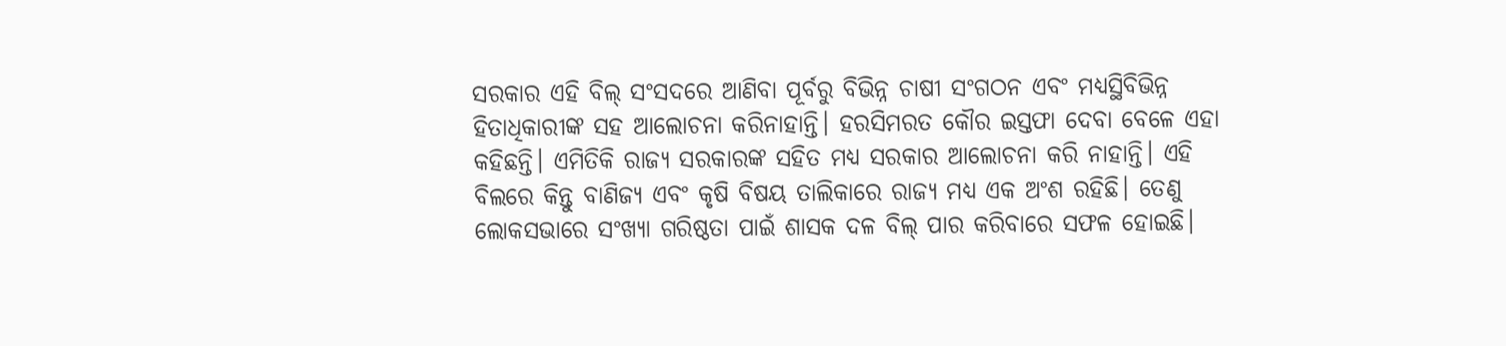ସରକାର ଏହି ବିଲ୍ ସଂସଦରେ ଆଣିବା ପୂର୍ବରୁ ବିଭିନ୍ନ ଚାଷୀ ସଂଗଠନ ଏବଂ ମଧ୍ୟସ୍ଥିବିଭିନ୍ନ ହିତାଧିକାରୀଙ୍କ ସହ ଆଲୋଚନା କରିନାହାନ୍ତି। ହରସିମରତ କୌର ଇସ୍ତଫା ଦେବା ବେଳେ ଏହା କହିଛନ୍ତି। ଏମିତିକି ରାଜ୍ୟ ସରକାରଙ୍କ ସହିତ ମଧ୍ୟ ସରକାର ଆଲୋଚନା କରି ନାହାନ୍ତି। ଏହି ବିଲରେ କିନ୍ତୁ ବାଣିଜ୍ୟ ଏବଂ କୃଷି ବିଷୟ ତାଲିକାରେ ରାଜ୍ୟ ମଧ୍ୟ ଏକ ଅଂଶ ରହିଛି। ତେଣୁ ଲୋକସଭାରେ ସଂଖ୍ୟା ଗରିଷ୍ଠତା ପାଇଁ ଶାସକ ଦଳ ବିଲ୍ ପାର କରିବାରେ ସଫଳ ହୋଇଛି।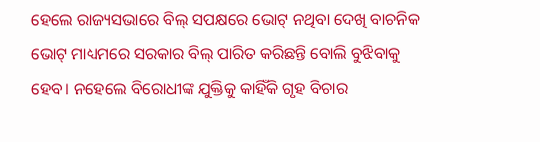ହେଲେ ରାଜ୍ୟସଭାରେ ବିଲ୍‌ ସପକ୍ଷରେ ଭୋଟ୍ ନଥିବା ଦେଖି ବାଚନିକ ଭୋଟ୍ ମାଧ୍ୟମରେ ସରକାର ବିଲ୍ ପାରିତ କରିଛନ୍ତି ବୋଲି ବୁଝିବାକୁ ହେବ। ନହେଲେ ବିରୋଧୀଙ୍କ ଯୁକ୍ତିକୁ କାହିଁକି ଗୃହ ବିଚାର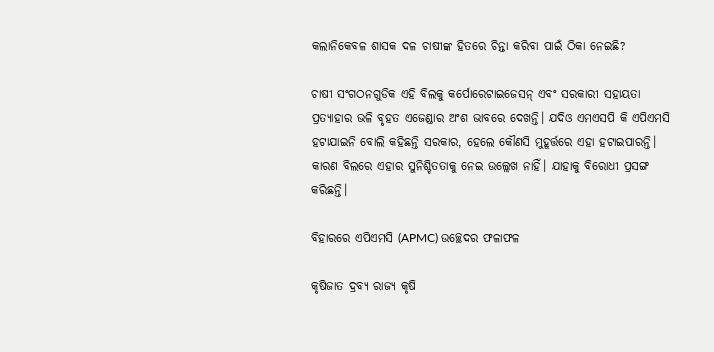କଲାନିକେବଳ ଶାସକ ଦଳ ଚାଷୀଙ୍କ ହିତରେ ଚିନ୍ତା କରିବା ପାଇଁ ଠିକା ନେଇଛି?

ଚାଷୀ ସଂଗଠନଗୁଡିକ ଏହି ବିଲକୁ କର୍ପୋରେଟାଇଜେସନ୍ ଏବଂ ସରକାରୀ ସହାୟତା ପ୍ରତ୍ୟାହାର ଭଳି ବୃହତ ଏଜେଣ୍ଡାର ଅଂଶ ଭାବରେ ଦେଖନ୍ତି। ଯଦିଓ ଏମଏସପି କି ଏପିଏମସି ହଟାଯାଇନି ବୋଲି କହିଛନ୍ତି ସରକାର, ହେଲେ କୌଣସି ମୁହୂର୍ତ୍ତରେ ଏହା ହଟାଇପାରନ୍ତି। କାରଣ ବିଲରେ ଏହାର ସୁନିଶ୍ଚିତତାକୁ ନେଇ ଉଲ୍ଲେଖ ନାହିଁ। ଯାହାକୁ ବିରୋଧୀ ପ୍ରସଙ୍ଗ କରିଛନ୍ତି।

ବିହାରରେ ଏପିଏମସି (APMC) ଉଚ୍ଛେଦର ଫଳାଫଳ

କୃଷିଜାତ ଦ୍ରବ୍ୟ ରାଜ୍ୟ କୃଷି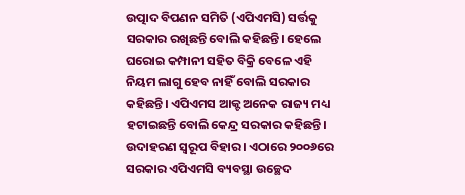ଉତ୍ପାଦ ବିପଣନ ସମିତି (ଏପିଏମସି) ସର୍ତ୍ତକୁ ସରକାର ରଖିଛନ୍ତି ବୋଲି କହିଛନ୍ତି। ହେଲେ ଘରୋଇ କମ୍ପାନୀ ସହିତ ବିକ୍ରି ବେଳେ ଏହି ନିୟମ ଲାଗୁ ହେବ ନାହିଁ ବୋଲି ସରକାର କହିଛନ୍ତି। ଏପିଏମସ ଆକ୍ଟ ଅନେକ ରାଜ୍ୟ ମଧ୍ୟ ହଟାଇଛନ୍ତି ବୋଲି କେନ୍ଦ୍ର ସରକାର କହିଛନ୍ତି। ଉଦାହରଣ ସ୍ୱରୂପ ବିହାର। ଏଠାରେ ୨୦୦୬ରେ ସରକାର ଏପିଏମସି ବ୍ୟବସ୍ଥା ଉଚ୍ଛେଦ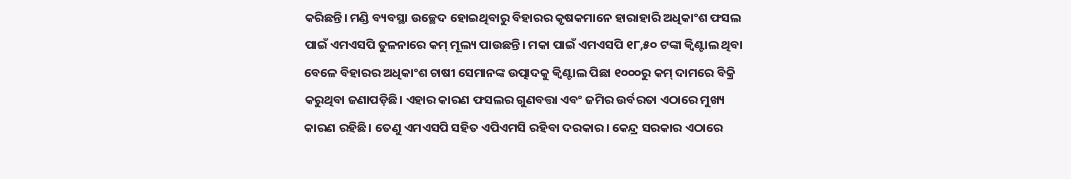କରିଛନ୍ତି। ମଣ୍ଡି ବ୍ୟବସ୍ଥା ଉଚ୍ଛେଦ ହୋଇଥିବାରୁ ବିହାରର କୃଷକମାନେ ହାରାହାରି ଅଧିକାଂଶ ଫସଲ ପାଇଁ ଏମଏସପି ତୁଳନାରେ କମ୍ ମୂଲ୍ୟ ପାଉଛନ୍ତି। ମକା ପାଇଁ ଏମଏସପି ୧୮,୫୦ ଟଙ୍କା କ୍ୱିଣ୍ଟାଲ ଥିବା ବେଳେ ବିହାରର ଅଧିକାଂଶ ଚାଷୀ ସେମାନଙ୍କ ଉତ୍ପାଦକୁ କ୍ୱିଣ୍ଟାଲ ପିଛା ୧୦୦୦ରୁ କମ୍ ଦାମରେ ବିକ୍ରି କରୁଥିବା ଜଣାପଡ଼ିଛି। ଏହାର କାରଣ ଫସଲର ଗୁଣବତ୍ତା ଏବଂ ଜମିର ଉର୍ବରତା ଏଠାରେ ମୁଖ୍ୟ କାରଣ ରହିଛି। ତେଣୁ ଏମଏସପି ସହିତ ଏପିଏମସି ରହିବା ଦରକାର। କେନ୍ଦ୍ର ସରକାର ଏଠାରେ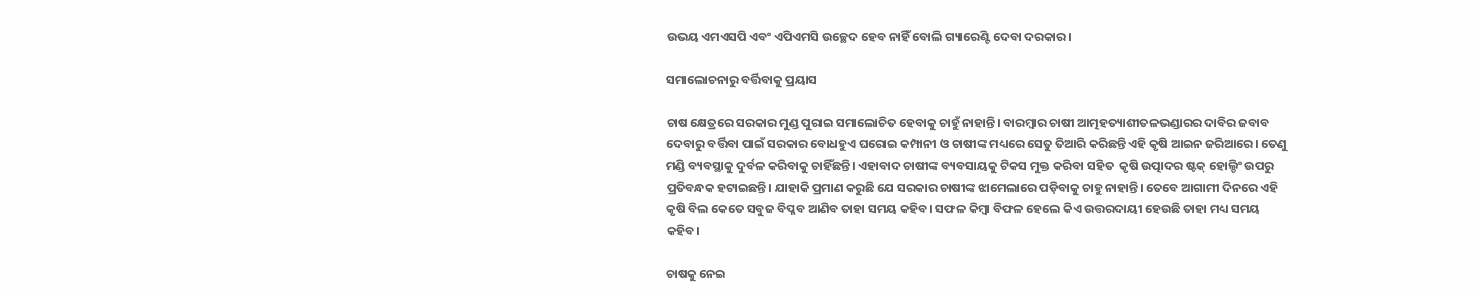ଉଭୟ ଏମଏସପି ଏବଂ ଏପିଏମସି ଉଚ୍ଛେଦ ହେବ ନାହିଁ ବୋଲି ଗ୍ୟାରେଣ୍ଟି ଦେବା ଦରକାର।

ସମାଲୋଚନାରୁ ବର୍ତ୍ତିବାକୁ ପ୍ରୟାସ

ଚାଷ କ୍ଷେତ୍ରରେ ସରକାର ମୁଣ୍ଡ ପୁରାଇ ସମାଲୋଚିତ ହେବାକୁ ଚାହୁଁ ନାହାନ୍ତି। ବାରମ୍ୱାର ଚାଷୀ ଆତ୍ମହତ୍ୟାଶୀତଳଭଣ୍ଡାରର ଦାବିର ଜବାବ ଦେବାରୁ ବର୍ତ୍ତିବା ପାଇଁ ସରକାର ବୋଧହୁଏ ଘରୋଇ କମ୍ପାନୀ ଓ ଚାଷୀଙ୍କ ମଧ୍ୟରେ ସେତୁ ତିଆରି କରିଛନ୍ତି ଏହି କୃଷି ଆଇନ ଜରିଆରେ। ତେଣୁ ମଣ୍ଡି ବ୍ୟବସ୍ଥାକୁ ଦୁର୍ବଳ କରିବାକୁ ଚାହିଁଛନ୍ତି। ଏହାବାଦ ଚାଷୀଙ୍କ ବ୍ୟବସାୟକୁ ଟିକସ ମୁକ୍ତ କରିବା ସହିତ  କୃଷି ଉତ୍ପାଦର ଷ୍ଟକ୍ ହୋଲ୍ଡିଂ ଉପରୁ ପ୍ରତିବନ୍ଧକ ହଟାଇଛନ୍ତି। ଯାହାକି ପ୍ରମାଣ କରୁଛି ଯେ ସରକାର ଚାଷୀଙ୍କ ଝାମେଲାରେ ପଡ଼ିବାକୁ ଚାହୁ ନାହାନ୍ତି। ତେବେ ଆଗାମୀ ଦିନରେ ଏହି କୃଷି ବିଲ କେତେ ସବୁଜ ବିପ୍ଳବ ଆଣିବ ତାହା ସମୟ କହିବ। ସଫଳ କିମ୍ୱା ବିଫଳ ହେଲେ କିଏ ଉତ୍ତରଦାୟୀ ହେଉଛି ତାହା ମଧ୍ୟ ସମୟ କହିବ।

ଚାଷକୁ ନେଇ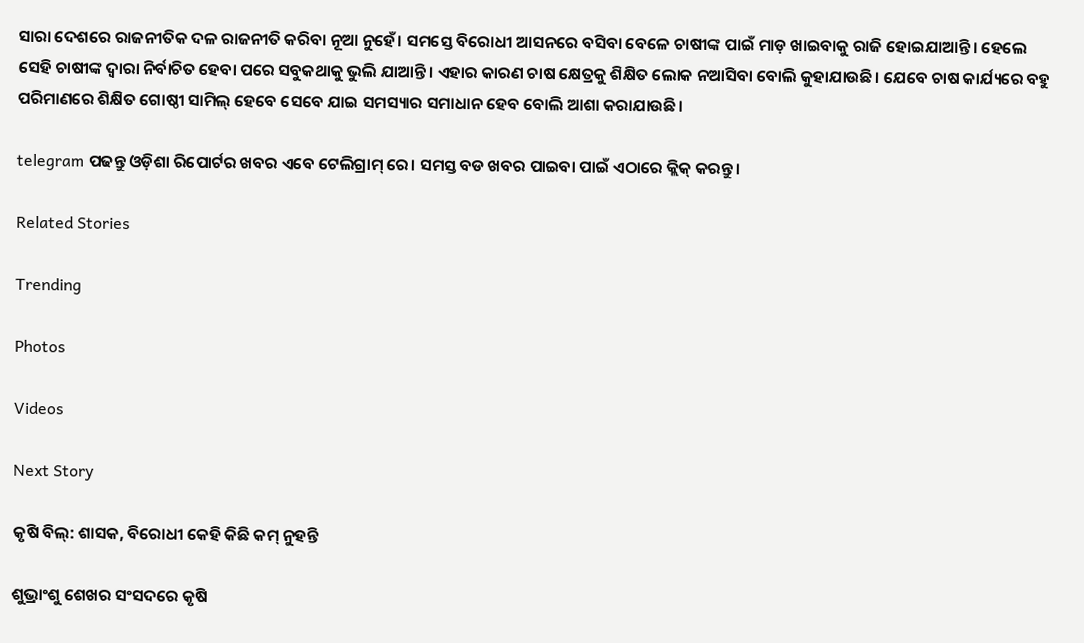ସାରା ଦେଶରେ ରାଜନୀତିକ ଦଳ ରାଜନୀତି କରିବା ନୂଆ ନୁହେଁ। ସମସ୍ତେ ବିରୋଧୀ ଆସନରେ ବସିବା ବେଳେ ଚାଷୀଙ୍କ ପାଇଁ ମାଡ଼ ଖାଇବାକୁ ରାଜି ହୋଇଯାଆନ୍ତି। ହେଲେ ସେହି ଚାଷୀଙ୍କ ଦ୍ୱାରା ନିର୍ବାଚିତ ହେବା ପରେ ସବୁକଥାକୁ ଭୁଲି ଯାଆନ୍ତି। ଏହାର କାରଣ ଚାଷ କ୍ଷେତ୍ରକୁ ଶିକ୍ଷିତ ଲୋକ ନଆସିବା ବୋଲି କୁହାଯାଉଛି। ଯେବେ ଚାଷ କାର୍ଯ୍ୟରେ ବହୁ ପରିମାଣରେ ଶିକ୍ଷିତ ଗୋଷ୍ଠୀ ସାମିଲ୍ ହେବେ ସେବେ ଯାଇ ସମସ୍ୟାର ସମାଧାନ ହେବ ବୋଲି ଆଶା କରାଯାଉଛି।

telegram ପଢନ୍ତୁ ଓଡ଼ିଶା ରିପୋର୍ଟର ଖବର ଏବେ ଟେଲିଗ୍ରାମ୍ ରେ। ସମସ୍ତ ବଡ ଖବର ପାଇବା ପାଇଁ ଏଠାରେ କ୍ଲିକ୍ କରନ୍ତୁ।

Related Stories

Trending

Photos

Videos

Next Story

କୃଷି ବିଲ୍: ଶାସକ, ବିରୋଧୀ କେହି କିଛି କମ୍ ନୁହନ୍ତି

ଶୁଭ୍ରାଂଶୁ ଶେଖର ସଂସଦରେ କୃଷି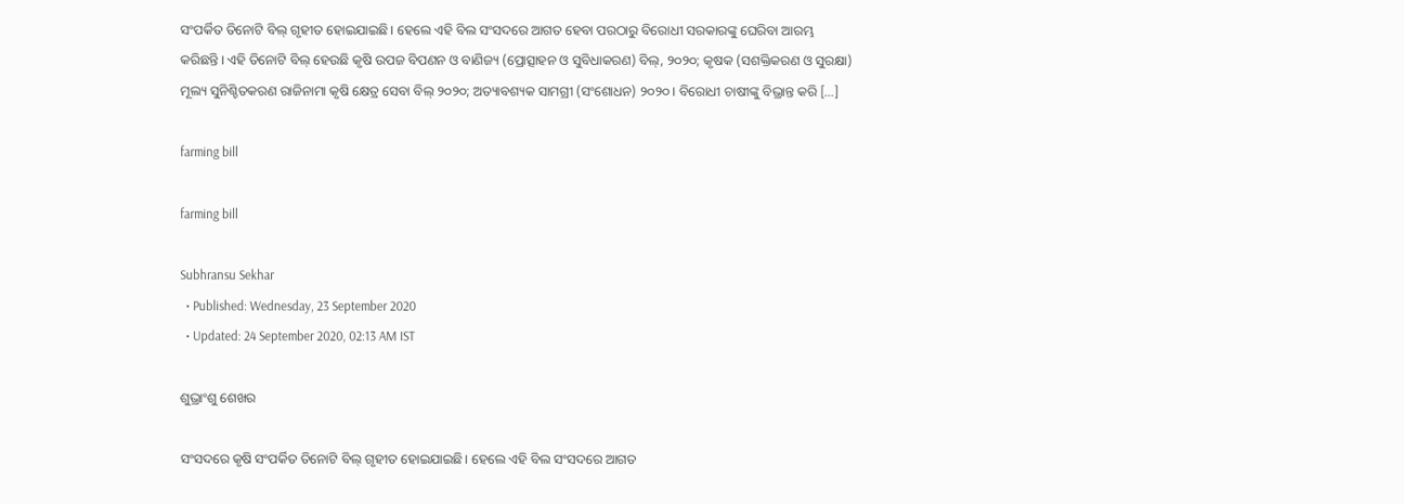ସଂପର୍କିତ ତିନୋଟି ବିଲ୍ ଗୃହୀତ ହୋଇଯାଇଛି। ହେଲେ ଏହି ବିଲ ସଂସଦରେ ଆଗତ ହେବା ପରଠାରୁ ବିରୋଧୀ ସରକାରଙ୍କୁ ଘେରିବା ଆରମ୍ଭ କରିଛନ୍ତି। ଏହି ତିନୋଟି ବିଲ୍ ହେଉଛି କୃଷି ଉପଜ ବିପଣନ ଓ ବାଣିଜ୍ୟ (ପ୍ରୋତ୍ସାହନ ଓ ସୁବିଧାକରଣ) ବିଲ୍, ୨୦୨୦; କୃଷକ (ସଶକ୍ତିକରଣ ଓ ସୁରକ୍ଷା) ମୂଲ୍ୟ ସୁନିଶ୍ଚିତକରଣ ରାଜିନାମା କୃଷି କ୍ଷେତ୍ର ସେବା ବିଲ୍ ୨୦୨୦; ଅତ୍ୟାବଶ୍ୟକ ସାମଗ୍ରୀ (ସଂଶୋଧନ) ୨୦୨୦। ବିରୋଧୀ ଚାଷୀଙ୍କୁ ବିଭ୍ରାନ୍ତ କରି […]

farming bill

farming bill

Subhransu Sekhar
  • Published: Wednesday, 23 September 2020
  • Updated: 24 September 2020, 02:13 AM IST

ଶୁଭ୍ରାଂଶୁ ଶେଖର

ସଂସଦରେ କୃଷି ସଂପର୍କିତ ତିନୋଟି ବିଲ୍ ଗୃହୀତ ହୋଇଯାଇଛି। ହେଲେ ଏହି ବିଲ ସଂସଦରେ ଆଗତ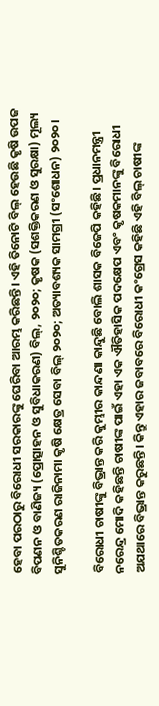ହେବା ପରଠାରୁ ବିରୋଧୀ ସରକାରଙ୍କୁ ଘେରିବା ଆରମ୍ଭ କରିଛନ୍ତି। ଏହି ତିନୋଟି ବିଲ୍ ହେଉଛି କୃଷି ଉପଜ ବିପଣନ ଓ ବାଣିଜ୍ୟ (ପ୍ରୋତ୍ସାହନ ଓ ସୁବିଧାକରଣ) ବିଲ୍, ୨୦୨୦; କୃଷକ (ସଶକ୍ତିକରଣ ଓ ସୁରକ୍ଷା) ମୂଲ୍ୟ ସୁନିଶ୍ଚିତକରଣ ରାଜିନାମା କୃଷି କ୍ଷେତ୍ର ସେବା ବିଲ୍ ୨୦୨୦; ଅତ୍ୟାବଶ୍ୟକ ସାମଗ୍ରୀ (ସଂଶୋଧନ) ୨୦୨୦।

ବିରୋଧୀ ଚାଷୀଙ୍କୁ ବିଭ୍ରାନ୍ତ କରି କୁମ୍ଭୀର କାନ୍ଦଣା କାନ୍ଦୁଛି ବୋଲି ଶାସକ ବିଜେପି କହିଛି। ପ୍ରଧାନମନ୍ତ୍ରୀ ନରେନ୍ଦ୍ର ମୋଦି କହିଛନ୍ତି ଚାଷୀଙ୍କ ପାଇଁ ଏହା ଏକ ଐତିହାସିକ ପଦକ୍ଷେପ ଏବଂ କୃଷକମାନଙ୍କୁ ବିରୋଧୀ ଅଯଥାରେ ବିଭ୍ରାନ୍ତ କରୁଛନ୍ତି। କିନ୍ତୁ ଏହାର ଜବାବରେ ବିରୋଧୀ କଂଗ୍ରେସ କହିଛି ଏହି ବିଲ୍ ଚାଷୀଙ୍କ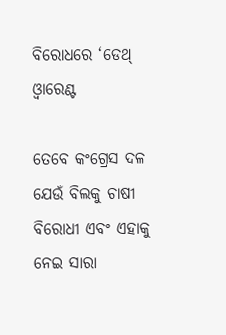ବିରୋଧରେ ‘ଡେଥ୍ ଓ୍ୱାରେଣ୍ଟ

ତେବେ କଂଗ୍ରେସ ଦଳ ଯେଉଁ ବିଲକୁ ଚାଷୀ ବିରୋଧୀ ଏବଂ ଏହାକୁ ନେଇ ସାରା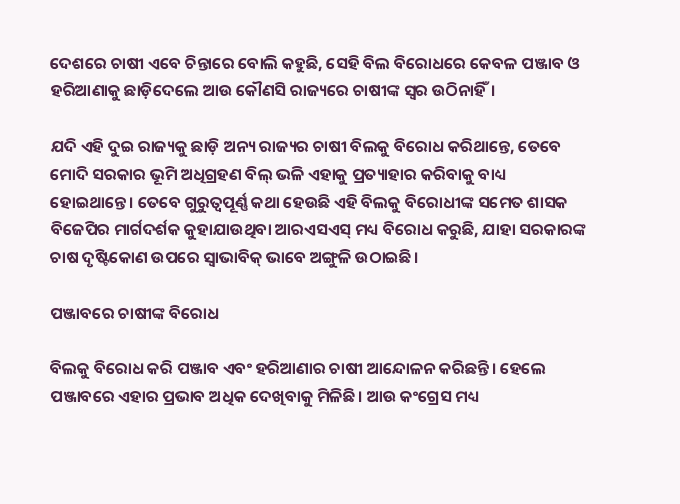ଦେଶରେ ଚାଷୀ ଏବେ ଚିନ୍ତାରେ ବୋଲି କହୁଛି, ସେହି ବିଲ ବିରୋଧରେ କେବଳ ପଞ୍ଜାବ ଓ ହରିଆଣାକୁ ଛାଡ଼ିଦେଲେ ଆଉ କୌଣସି ରାଜ୍ୟରେ ଚାଷୀଙ୍କ ସ୍ୱର ଉଠିନାହିଁ।

ଯଦି ଏହି ଦୁଇ ରାଜ୍ୟକୁ ଛାଡ଼ି ଅନ୍ୟ ରାଜ୍ୟର ଚାଷୀ ବିଲକୁ ବିରୋଧ କରିଥାନ୍ତେ, ତେବେ ମୋଦି ସରକାର ଭୂମି ଅଧିଗ୍ରହଣ ବିଲ୍ ଭଳି ଏହାକୁ ପ୍ରତ୍ୟାହାର କରିବାକୁ ବାଧ୍ୟ ହୋଇଥାନ୍ତେ। ତେବେ ଗୁରୁତ୍ୱପୂର୍ଣ୍ଣ କଥା ହେଉଛି ଏହି ବିଲକୁ ବିରୋଧୀଙ୍କ ସମେତ ଶାସକ ବିଜେପିର ମାର୍ଗଦର୍ଶକ କୁହାଯାଉଥିବା ଆରଏସଏସ୍ ମଧ୍ୟ ବିରୋଧ କରୁଛି, ଯାହା ସରକାରଙ୍କ ଚାଷ ଦୃଷ୍ଟିକୋଣ ଉପରେ ସ୍ୱାଭାବିକ୍ ଭାବେ ଅଙ୍ଗୁଳି ଉଠାଇଛି।

ପଞ୍ଜାବରେ ଚାଷୀଙ୍କ ବିରୋଧ

ବିଲକୁ ବିରୋଧ କରି ପଞ୍ଜାବ ଏବଂ ହରିଆଣାର ଚାଷୀ ଆନ୍ଦୋଳନ କରିଛନ୍ତି। ହେଲେ ପଞ୍ଜାବରେ ଏହାର ପ୍ରଭାବ ଅଧିକ ଦେଖିବାକୁ ମିଳିଛି। ଆଉ କଂଗ୍ରେସ ମଧ୍ୟ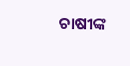ଚାଷୀଙ୍କ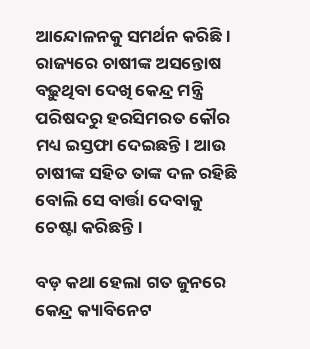ଆନ୍ଦୋଳନକୁ ସମର୍ଥନ କରିଛି। ରାଜ୍ୟରେ ଚାଷୀଙ୍କ ଅସନ୍ତୋଷ ବଢ଼ୁଥିବା ଦେଖି କେନ୍ଦ୍ର ମନ୍ତ୍ରି ପରିଷଦରୁ ହରସିମରତ କୌର ମଧ୍ୟ ଇସ୍ତଫା ଦେଇଛନ୍ତି। ଆଉ ଚାଷୀଙ୍କ ସହିତ ତାଙ୍କ ଦଳ ରହିଛି ବୋଲି ସେ ବାର୍ତ୍ତା ଦେବାକୁ ଚେଷ୍ଟା କରିଛନ୍ତି।

ବଡ଼ କଥା ହେଲା ଗତ ଜୁନରେ କେନ୍ଦ୍ର କ୍ୟାବିନେଟ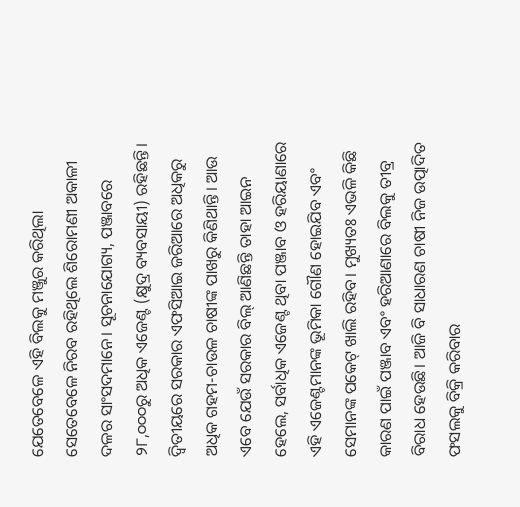ଯେତେବେଳେ ଏହି ବିଲକୁ ମଞ୍ଜୁର କରିଥିଲା ସେତେବେଳେ ନିରବ ରହିଥିଲେ ଶିରୋମଣୀ ଅକାଳୀ ଦଳର ସାଂସଦମାନେ। ସୂଚନାଯୋଗ୍ୟ, ପଞ୍ଜାବରେ ୨୮,୦୦୦ରୁ ଅଧିକ ଏଜେଣ୍ଟ (କ୍ଷୁଦ୍ର ବ୍ୟବସାୟୀ) ରହିଛନ୍ତି। ଦ୍ୱିତୀୟରେ ସରକାର ଏଫସିଆଇ ଜରିଆରେ ଅଧିକରୁ ଅଧିକ ଗହମ-ଚାଉଳ ଚାଷୀଙ୍କ ପାଖରୁ କିଣିଥାନ୍ତି। ଆଉ ଏବେ ଯେଉଁ ସରକାର ବିଲ୍ ଆଣିଛନ୍ତି ତାହା ଆଇନ ହେଲେ, ସର୍ବାଧିକ ଏଜେଣ୍ଟ ଥିବା ପଞ୍ଜାବ ଓ ହରିୟାଣାରେ ଏହି ଏଜେଣ୍ଟମାନଙ୍କ ଭୂମିକା ଗୌଣ ହୋଇଯିବ ଏବଂ ସେମାନଙ୍କ ପକେଟ୍ ଖାଲି ରହିବ। ମୁଖ୍ୟତଃ ଏଭଳି କିଛି କାରଣ ପାଇଁ ପଞ୍ଜାବ ଏବଂ ହରିଆଣାରେ ବିଲକୁ ତୀବ୍ର ବିରାଧ ହେଉଛି। ଆଜି ବି ସାଧାରଣ ଚାଷୀ ନିଜ ଉତ୍ପାଦିତ ଫସଲକୁ ବିକ୍ରି କରିବାର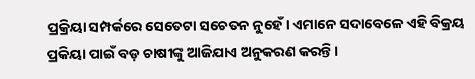ପ୍ରକ୍ରିୟା ସମ୍ପର୍କରେ ସେତେଟା ସଚେତନ ନୁହେଁ। ଏମାନେ ସଦାବେଳେ ଏହି ବିକ୍ରୟ ପ୍ରକିୟା ପାଇଁ ବଡ଼ ଚାଷୀଙ୍କୁ ଆଜିଯାଏ ଅନୁକରଣ କରନ୍ତି।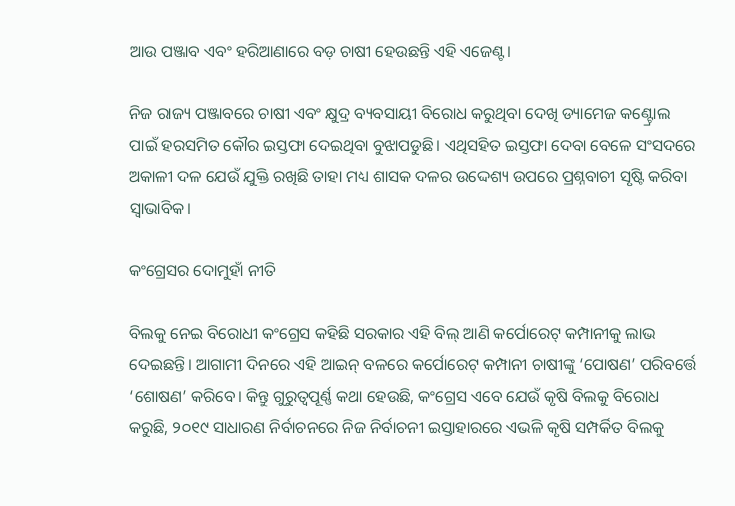ଆଉ ପଞ୍ଜାବ ଏବଂ ହରିଆଣାରେ ବଡ଼ ଚାଷୀ ହେଉଛନ୍ତି ଏହି ଏଜେଣ୍ଟ।

ନିଜ ରାଜ୍ୟ ପଞ୍ଜାବରେ ଚାଷୀ ଏବଂ କ୍ଷୁଦ୍ର ବ୍ୟବସାୟୀ ବିରୋଧ କରୁଥିବା ଦେଖି ଡ୍ୟାମେଜ କଣ୍ଟ୍ରୋଲ ପାଇଁ ହରସମିତ କୌର ଇସ୍ତଫା ଦେଇଥିବା ବୁଝାପଡୁଛି। ଏଥିସହିତ ଇସ୍ତଫା ଦେବା ବେଳେ ସଂସଦରେ ଅକାଳୀ ଦଳ ଯେଉଁ ଯୁକ୍ତି ରଖିଛି ତାହା ମଧ୍ୟ ଶାସକ ଦଳର ଉଦ୍ଦେଶ୍ୟ ଉପରେ ପ୍ରଶ୍ନବାଚୀ ସୃଷ୍ଟି କରିବା ସ୍ୱାଭାବିକ।

କଂଗ୍ରେସର ଦୋମୁହାଁ ନୀତି

ବିଲକୁ ନେଇ ବିରୋଧୀ କଂଗ୍ରେସ କହିଛି ସରକାର ଏହି ବିଲ୍ ଆଣି କର୍ପୋରେଟ୍ କମ୍ପାନୀକୁ ଲାଭ ଦେଇଛନ୍ତି। ଆଗାମୀ ଦିନରେ ଏହି ଆଇନ୍ ବଳରେ କର୍ପୋରେଟ୍ କମ୍ପାନୀ ଚାଷୀଙ୍କୁ ‘ପୋଷଣ’ ପରିବର୍ତ୍ତେ ‘ଶୋଷଣ’ କରିବେ। କିନ୍ତୁ ଗୁରୁତ୍ୱପୂର୍ଣ୍ଣ କଥା ହେଉଛି, କଂଗ୍ରେସ ଏବେ ଯେଉଁ କୃଷି ବିଲକୁ ବିରୋଧ କରୁଛି, ୨୦୧୯ ସାଧାରଣ ନିର୍ବାଚନରେ ନିଜ ନିର୍ବାଚନୀ ଇସ୍ତାହାରରେ ଏଭଳି କୃଷି ସମ୍ପର୍କିତ ବିଲକୁ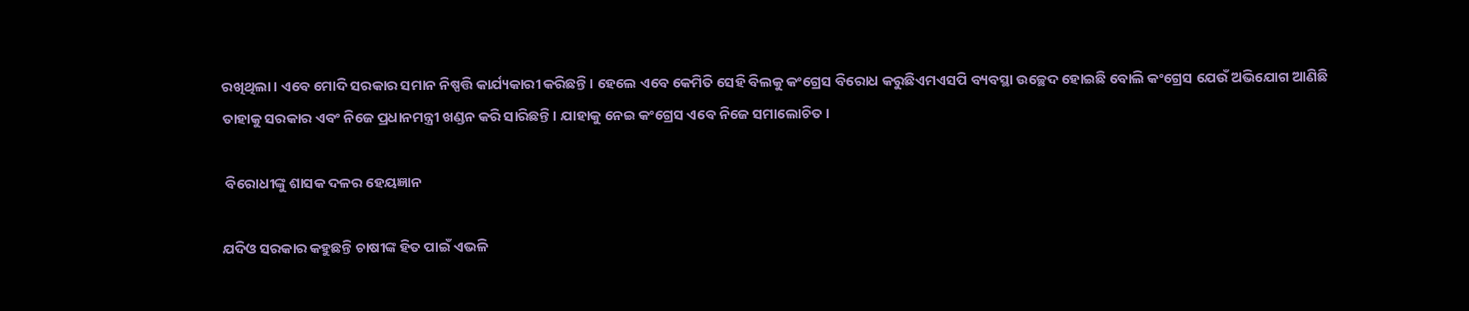ରଖିଥିଲା। ଏବେ ମୋଦି ସରକାର ସମାନ ନିଷ୍ପତ୍ତି କାର୍ଯ୍ୟକାରୀ କରିଛନ୍ତି। ହେଲେ ଏବେ କେମିତି ସେହି ବିଲକୁ କଂଗ୍ରେସ ବିରୋଧ କରୁଛିଏମଏସପି ବ୍ୟବସ୍ଥା ଉଚ୍ଛେଦ ହୋଇଛି ବୋଲି କଂଗ୍ରେସ ଯେଉଁ ଅଭିଯୋଗ ଆଣିଛି ତାହାକୁ ସରକାର ଏବଂ ନିଜେ ପ୍ରଧାନମନ୍ତ୍ରୀ ଖଣ୍ଡନ କରି ସାରିଛନ୍ତି। ଯାହାକୁ ନେଇ କଂଗ୍ରେସ ଏବେ ନିଜେ ସମାଲୋଚିତ।

 ବିରୋଧୀଙ୍କୁ ଶାସକ ଦଳର ହେୟଜ୍ଞାନ

ଯଦିଓ ସରକାର କହୁଛନ୍ତି ଚାଷୀଙ୍କ ହିତ ପାଇଁ ଏଭଳି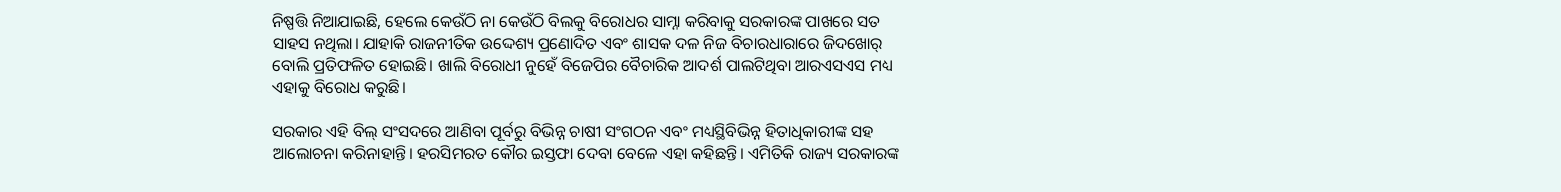ନିଷ୍ପତ୍ତି ନିଆଯାଇଛି, ହେଲେ କେଉଁଠି ନା କେଉଁଠି ବିଲକୁ ବିରୋଧର ସାମ୍ନା କରିବାକୁ ସରକାରଙ୍କ ପାଖରେ ସତ ସାହସ ନଥିଲା। ଯାହାକି ରାଜନୀତିକ ଉଦ୍ଦେଶ୍ୟ ପ୍ରଣୋଦିତ ଏବଂ ଶାସକ ଦଳ ନିଜ ବିଚାରଧାରାରେ ଜିଦଖୋର୍ ବୋଲି ପ୍ରତିଫଳିତ ହୋଇଛି। ଖାଲି ବିରୋଧୀ ନୁହେଁ ବିଜେପିର ବୈଚାରିକ ଆଦର୍ଶ ପାଲଟିଥିବା ଆରଏସଏସ ମଧ୍ୟ ଏହାକୁ ବିରୋଧ କରୁଛି।

ସରକାର ଏହି ବିଲ୍ ସଂସଦରେ ଆଣିବା ପୂର୍ବରୁ ବିଭିନ୍ନ ଚାଷୀ ସଂଗଠନ ଏବଂ ମଧ୍ୟସ୍ଥିବିଭିନ୍ନ ହିତାଧିକାରୀଙ୍କ ସହ ଆଲୋଚନା କରିନାହାନ୍ତି। ହରସିମରତ କୌର ଇସ୍ତଫା ଦେବା ବେଳେ ଏହା କହିଛନ୍ତି। ଏମିତିକି ରାଜ୍ୟ ସରକାରଙ୍କ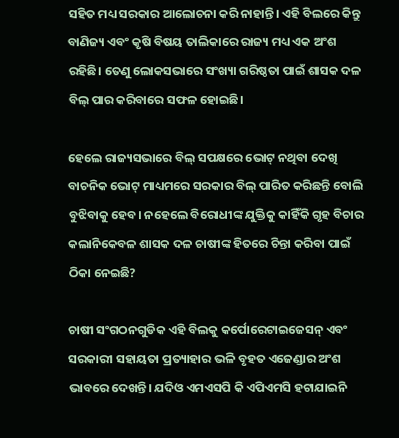ସହିତ ମଧ୍ୟ ସରକାର ଆଲୋଚନା କରି ନାହାନ୍ତି। ଏହି ବିଲରେ କିନ୍ତୁ ବାଣିଜ୍ୟ ଏବଂ କୃଷି ବିଷୟ ତାଲିକାରେ ରାଜ୍ୟ ମଧ୍ୟ ଏକ ଅଂଶ ରହିଛି। ତେଣୁ ଲୋକସଭାରେ ସଂଖ୍ୟା ଗରିଷ୍ଠତା ପାଇଁ ଶାସକ ଦଳ ବିଲ୍ ପାର କରିବାରେ ସଫଳ ହୋଇଛି।

ହେଲେ ରାଜ୍ୟସଭାରେ ବିଲ୍‌ ସପକ୍ଷରେ ଭୋଟ୍ ନଥିବା ଦେଖି ବାଚନିକ ଭୋଟ୍ ମାଧ୍ୟମରେ ସରକାର ବିଲ୍ ପାରିତ କରିଛନ୍ତି ବୋଲି ବୁଝିବାକୁ ହେବ। ନହେଲେ ବିରୋଧୀଙ୍କ ଯୁକ୍ତିକୁ କାହିଁକି ଗୃହ ବିଚାର କଲାନିକେବଳ ଶାସକ ଦଳ ଚାଷୀଙ୍କ ହିତରେ ଚିନ୍ତା କରିବା ପାଇଁ ଠିକା ନେଇଛି?

ଚାଷୀ ସଂଗଠନଗୁଡିକ ଏହି ବିଲକୁ କର୍ପୋରେଟାଇଜେସନ୍ ଏବଂ ସରକାରୀ ସହାୟତା ପ୍ରତ୍ୟାହାର ଭଳି ବୃହତ ଏଜେଣ୍ଡାର ଅଂଶ ଭାବରେ ଦେଖନ୍ତି। ଯଦିଓ ଏମଏସପି କି ଏପିଏମସି ହଟାଯାଇନି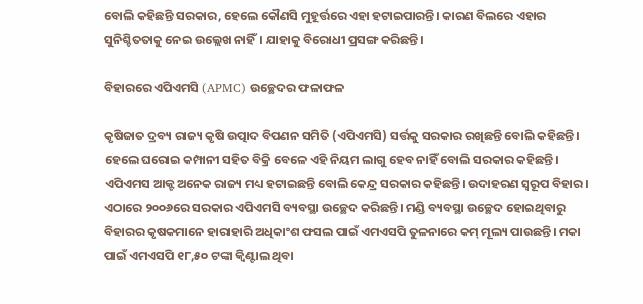ବୋଲି କହିଛନ୍ତି ସରକାର, ହେଲେ କୌଣସି ମୁହୂର୍ତ୍ତରେ ଏହା ହଟାଇପାରନ୍ତି। କାରଣ ବିଲରେ ଏହାର ସୁନିଶ୍ଚିତତାକୁ ନେଇ ଉଲ୍ଲେଖ ନାହିଁ। ଯାହାକୁ ବିରୋଧୀ ପ୍ରସଙ୍ଗ କରିଛନ୍ତି।

ବିହାରରେ ଏପିଏମସି (APMC) ଉଚ୍ଛେଦର ଫଳାଫଳ

କୃଷିଜାତ ଦ୍ରବ୍ୟ ରାଜ୍ୟ କୃଷି ଉତ୍ପାଦ ବିପଣନ ସମିତି (ଏପିଏମସି) ସର୍ତ୍ତକୁ ସରକାର ରଖିଛନ୍ତି ବୋଲି କହିଛନ୍ତି। ହେଲେ ଘରୋଇ କମ୍ପାନୀ ସହିତ ବିକ୍ରି ବେଳେ ଏହି ନିୟମ ଲାଗୁ ହେବ ନାହିଁ ବୋଲି ସରକାର କହିଛନ୍ତି। ଏପିଏମସ ଆକ୍ଟ ଅନେକ ରାଜ୍ୟ ମଧ୍ୟ ହଟାଇଛନ୍ତି ବୋଲି କେନ୍ଦ୍ର ସରକାର କହିଛନ୍ତି। ଉଦାହରଣ ସ୍ୱରୂପ ବିହାର। ଏଠାରେ ୨୦୦୬ରେ ସରକାର ଏପିଏମସି ବ୍ୟବସ୍ଥା ଉଚ୍ଛେଦ କରିଛନ୍ତି। ମଣ୍ଡି ବ୍ୟବସ୍ଥା ଉଚ୍ଛେଦ ହୋଇଥିବାରୁ ବିହାରର କୃଷକମାନେ ହାରାହାରି ଅଧିକାଂଶ ଫସଲ ପାଇଁ ଏମଏସପି ତୁଳନାରେ କମ୍ ମୂଲ୍ୟ ପାଉଛନ୍ତି। ମକା ପାଇଁ ଏମଏସପି ୧୮,୫୦ ଟଙ୍କା କ୍ୱିଣ୍ଟାଲ ଥିବା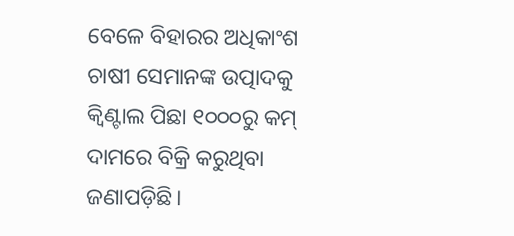ବେଳେ ବିହାରର ଅଧିକାଂଶ ଚାଷୀ ସେମାନଙ୍କ ଉତ୍ପାଦକୁ କ୍ୱିଣ୍ଟାଲ ପିଛା ୧୦୦୦ରୁ କମ୍ ଦାମରେ ବିକ୍ରି କରୁଥିବା ଜଣାପଡ଼ିଛି।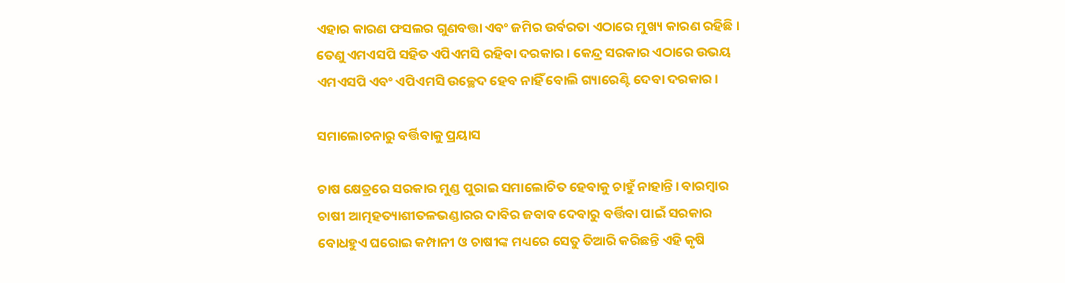ଏହାର କାରଣ ଫସଲର ଗୁଣବତ୍ତା ଏବଂ ଜମିର ଉର୍ବରତା ଏଠାରେ ମୁଖ୍ୟ କାରଣ ରହିଛି। ତେଣୁ ଏମଏସପି ସହିତ ଏପିଏମସି ରହିବା ଦରକାର। କେନ୍ଦ୍ର ସରକାର ଏଠାରେ ଉଭୟ ଏମଏସପି ଏବଂ ଏପିଏମସି ଉଚ୍ଛେଦ ହେବ ନାହିଁ ବୋଲି ଗ୍ୟାରେଣ୍ଟି ଦେବା ଦରକାର।

ସମାଲୋଚନାରୁ ବର୍ତ୍ତିବାକୁ ପ୍ରୟାସ

ଚାଷ କ୍ଷେତ୍ରରେ ସରକାର ମୁଣ୍ଡ ପୁରାଇ ସମାଲୋଚିତ ହେବାକୁ ଚାହୁଁ ନାହାନ୍ତି। ବାରମ୍ୱାର ଚାଷୀ ଆତ୍ମହତ୍ୟାଶୀତଳଭଣ୍ଡାରର ଦାବିର ଜବାବ ଦେବାରୁ ବର୍ତ୍ତିବା ପାଇଁ ସରକାର ବୋଧହୁଏ ଘରୋଇ କମ୍ପାନୀ ଓ ଚାଷୀଙ୍କ ମଧ୍ୟରେ ସେତୁ ତିଆରି କରିଛନ୍ତି ଏହି କୃଷି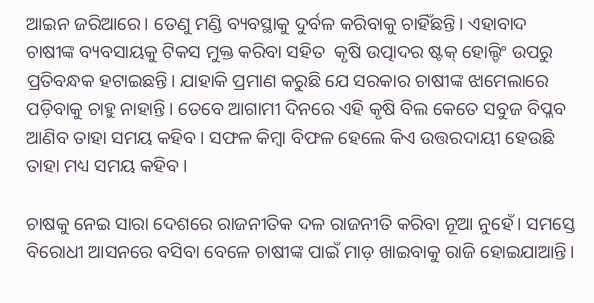ଆଇନ ଜରିଆରେ। ତେଣୁ ମଣ୍ଡି ବ୍ୟବସ୍ଥାକୁ ଦୁର୍ବଳ କରିବାକୁ ଚାହିଁଛନ୍ତି। ଏହାବାଦ ଚାଷୀଙ୍କ ବ୍ୟବସାୟକୁ ଟିକସ ମୁକ୍ତ କରିବା ସହିତ  କୃଷି ଉତ୍ପାଦର ଷ୍ଟକ୍ ହୋଲ୍ଡିଂ ଉପରୁ ପ୍ରତିବନ୍ଧକ ହଟାଇଛନ୍ତି। ଯାହାକି ପ୍ରମାଣ କରୁଛି ଯେ ସରକାର ଚାଷୀଙ୍କ ଝାମେଲାରେ ପଡ଼ିବାକୁ ଚାହୁ ନାହାନ୍ତି। ତେବେ ଆଗାମୀ ଦିନରେ ଏହି କୃଷି ବିଲ କେତେ ସବୁଜ ବିପ୍ଳବ ଆଣିବ ତାହା ସମୟ କହିବ। ସଫଳ କିମ୍ୱା ବିଫଳ ହେଲେ କିଏ ଉତ୍ତରଦାୟୀ ହେଉଛି ତାହା ମଧ୍ୟ ସମୟ କହିବ।

ଚାଷକୁ ନେଇ ସାରା ଦେଶରେ ରାଜନୀତିକ ଦଳ ରାଜନୀତି କରିବା ନୂଆ ନୁହେଁ। ସମସ୍ତେ ବିରୋଧୀ ଆସନରେ ବସିବା ବେଳେ ଚାଷୀଙ୍କ ପାଇଁ ମାଡ଼ ଖାଇବାକୁ ରାଜି ହୋଇଯାଆନ୍ତି।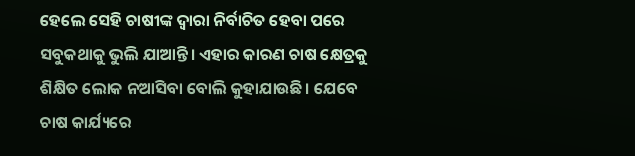ହେଲେ ସେହି ଚାଷୀଙ୍କ ଦ୍ୱାରା ନିର୍ବାଚିତ ହେବା ପରେ ସବୁକଥାକୁ ଭୁଲି ଯାଆନ୍ତି। ଏହାର କାରଣ ଚାଷ କ୍ଷେତ୍ରକୁ ଶିକ୍ଷିତ ଲୋକ ନଆସିବା ବୋଲି କୁହାଯାଉଛି। ଯେବେ ଚାଷ କାର୍ଯ୍ୟରେ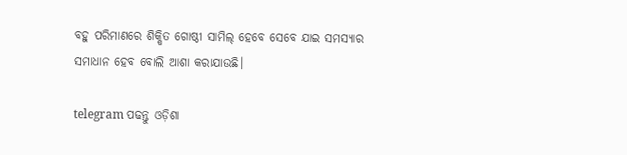ବହୁ ପରିମାଣରେ ଶିକ୍ଷିତ ଗୋଷ୍ଠୀ ସାମିଲ୍ ହେବେ ସେବେ ଯାଇ ସମସ୍ୟାର ସମାଧାନ ହେବ ବୋଲି ଆଶା କରାଯାଉଛି।

telegram ପଢନ୍ତୁ ଓଡ଼ିଶା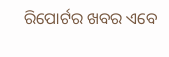ରିପୋର୍ଟର ଖବର ଏବେ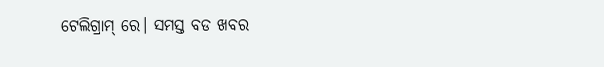ଟେଲିଗ୍ରାମ୍ ରେ। ସମସ୍ତ ବଡ ଖବର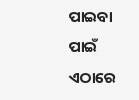ପାଇବା ପାଇଁ ଏଠାରେ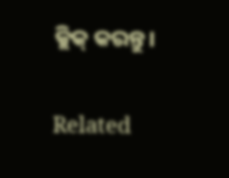କ୍ଲିକ୍ କରନ୍ତୁ।

Related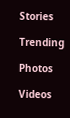Stories

Trending

Photos

Videos